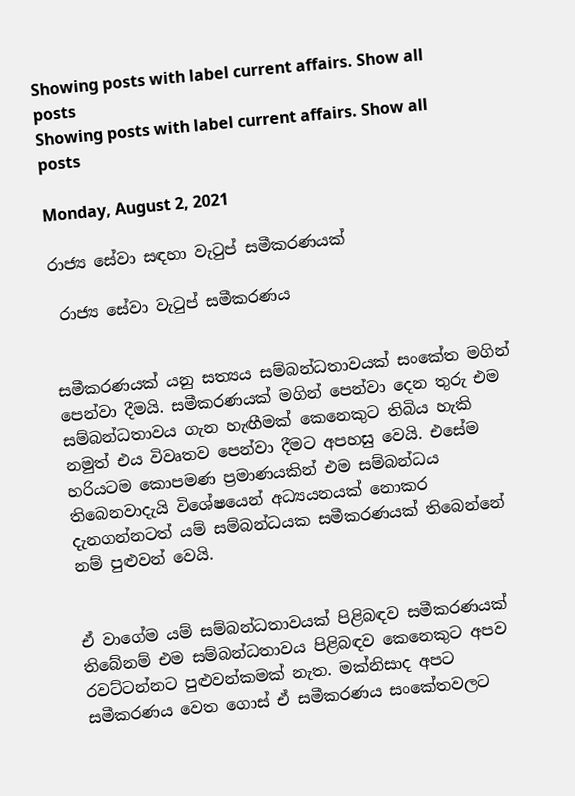Showing posts with label current affairs. Show all posts
Showing posts with label current affairs. Show all posts

Monday, August 2, 2021

රාජ්‍ය සේවා සඳහා වැටුප් සමීකරණයක්

 රාජ්‍ය සේවා වැටුප් සමීකරණය


සමීකරණයක් යනු සත්‍යය සම්බන්ධතාවයක් සංකේත මගින් පෙන්වා දීමයි. සමීකරණයක් මගින් පෙන්වා දෙන තුරු එම සම්බන්ධතාවය ගැන හැඟීමක් කෙනෙකුට තිබිය හැකි නමුත් එය විවෘතව පෙන්වා දීමට අපහසු වෙයි. එසේම හරියටම කොපමණ ප්‍රමාණයකින් එම සම්බන්ධය තිබෙනවාදැයි විශේෂයෙන් අධ්‍යයනයක් නොකර දැනගන්නටත් යම් සම්බන්ධයක සමීකරණයක් තිබෙන්නේ නම් පුළුවන් වෙයි.


ඒ වාගේම යම් සම්බන්ධතාවයක් පිළිබඳව සමීකරණයක් තිබේනම් එම සම්බන්ධතාවය පිළිබඳව කෙනෙකුට අපව රවට්ටන්නට පුළුවන්කමක් නැත. මක්නිසාද අපට සමීකරණය වෙත ගොස් ඒ සමීකරණය සංකේතවලට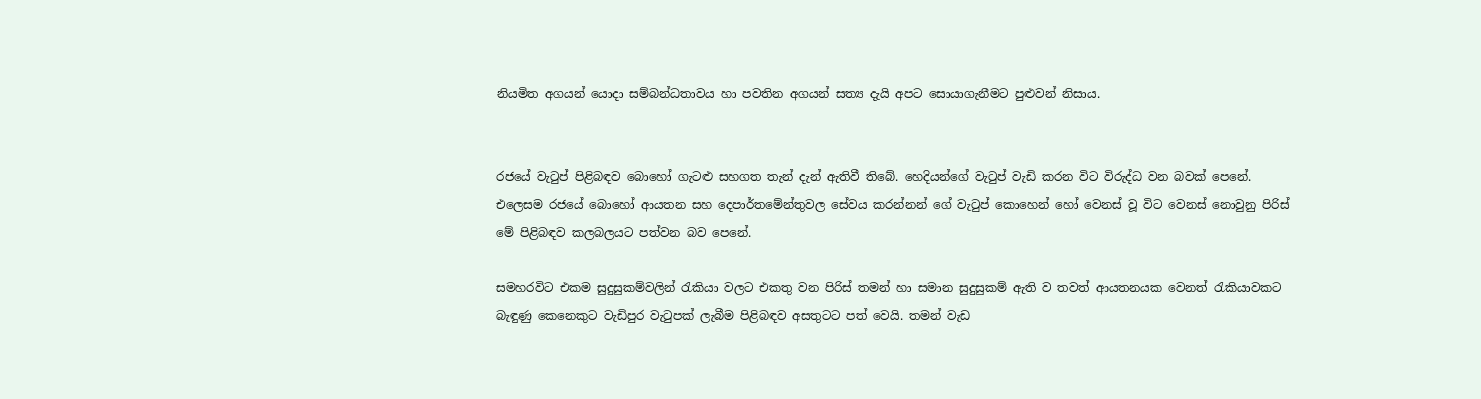නියමිත අගයන් යොදා සම්බන්ධතාවය හා පවතින අගයන් සත්‍ය දැයි අපට සොයාගැනීමට පුළුවන් නිසාය.


රජයේ වැටුප් පිළිබඳව බොහෝ ගැටළු සහගත තැන් දැන් ඇතිවී තිබේ. හෙදියන්ගේ වැටුප් වැඩි කරන විට විරුද්ධ වන බවක් පෙනේ. එලෙසම රජයේ බොහෝ ආයතන සහ දෙපාර්තමේන්තුවල සේවය කරන්නන් ගේ වැටුප් කොහෙන් හෝ වෙනස් වූ විට වෙනස් නොවුනු පිරිස් මේ පිළිබඳව කලබලයට පත්වන බව පෙනේ.

සමහරවිට එකම සුදුසුකම්වලින් රැකියා වලට එකතු වන පිරිස් තමන් හා සමාන සුදුසුකම් ඇති ව තවත් ආයතනයක වෙනත් රැකියාවකට බැඳුණු කෙනෙකුට වැඩිපුර වැටුපක් ලැබීම පිළිබඳව අසතුටට පත් වෙයි. තමන් වැඩ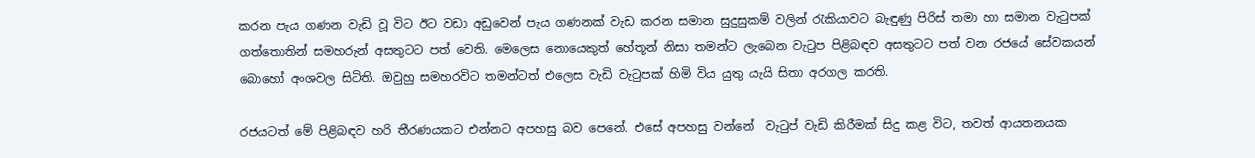කරන පැය ගණන වැඩි වූ විට ඊට වඩා අඩුවෙන් පැය ගණනක් වැඩ කරන සමාන සුදුසුකම් වලින් රැකියාවට බැඳුණු පිරිස් තමා හා සමාන වැටුපක් ගත්තොතින් සමහරුන් අසතුටට පත් වෙති. මෙලෙස නොයෙකුත් හේතූන් නිසා තමන්ට ලැබෙන වැටුප පිළිබඳව අසතුටට පත් වන රජයේ සේවකයන් බොහෝ අංශවල සිටිති. ඔවුහු සමහරවිට තමන්ටත් එලෙස වැඩි වැටුපක් හිමි විය යුතු යැයි සිතා අරගල කරති.

රජයටත් මේ පිළිබඳව හරි තීරණයකට එන්නට අපහසු බව පෙනේ. එසේ අපහසු වන්නේ  වැටුප් වැඩි කිරීමක් සිදු කළ විට, තවත් ආයතනයක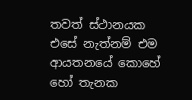තවත් ස්ථානයක එසේ නැත්නම් එම ආයතනයේ කොහේ හෝ තැනක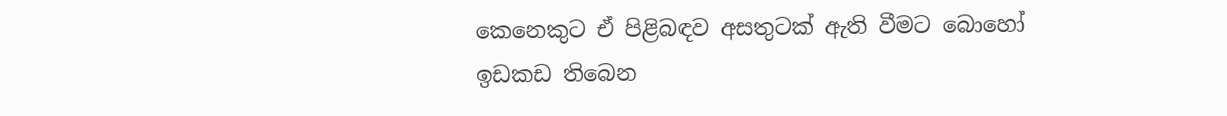කෙනෙකුට ඒ පිළිබඳව අසතුටක් ඇති වීමට බොහෝ ඉඩකඩ තිබෙන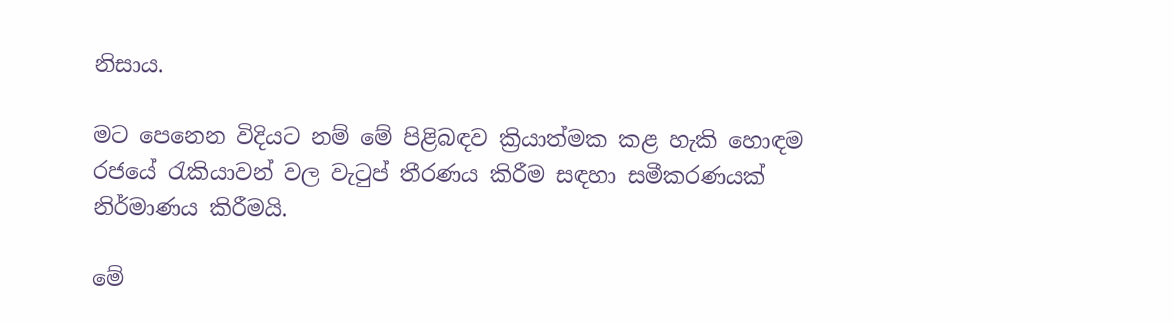නිසාය.

මට පෙනෙන විදියට නම් මේ පිළිබඳව ක්‍රියාත්මක කළ හැකි හොඳම රජයේ රැකියාවන් වල වැටුප් තීරණය කිරීම සඳහා සමීකරණයක් නිර්මාණය කිරීමයි.

මේ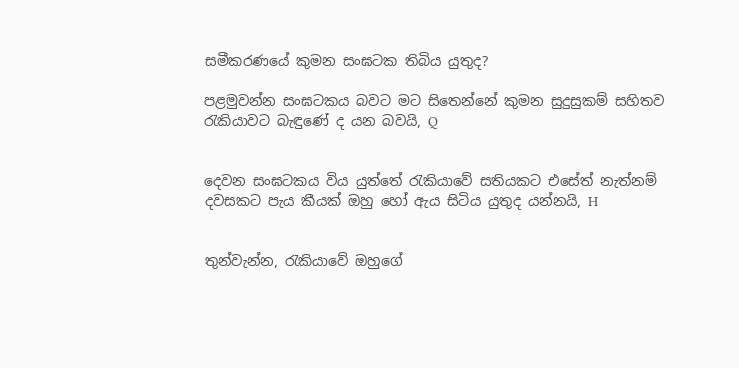සමීකරණයේ කුමන සංඝටක තිබිය යුතුද?

පළමුවන්න සංඝටකය බවට මට සිතෙන්නේ කුමන සුදුසුකම් සහිතව රැකියාවට බැඳුණේ ද යන බවයි, Q


දෙවන සංඝටකය විය යුත්තේ රැකියාවේ සතියකට එසේත් නැත්නම් දවසකට පැය කීයක් ඔහු හෝ ඇය සිටිය යුතුද යන්නයි, H


තුන්වැන්න, රැකියාවේ ඔහුගේ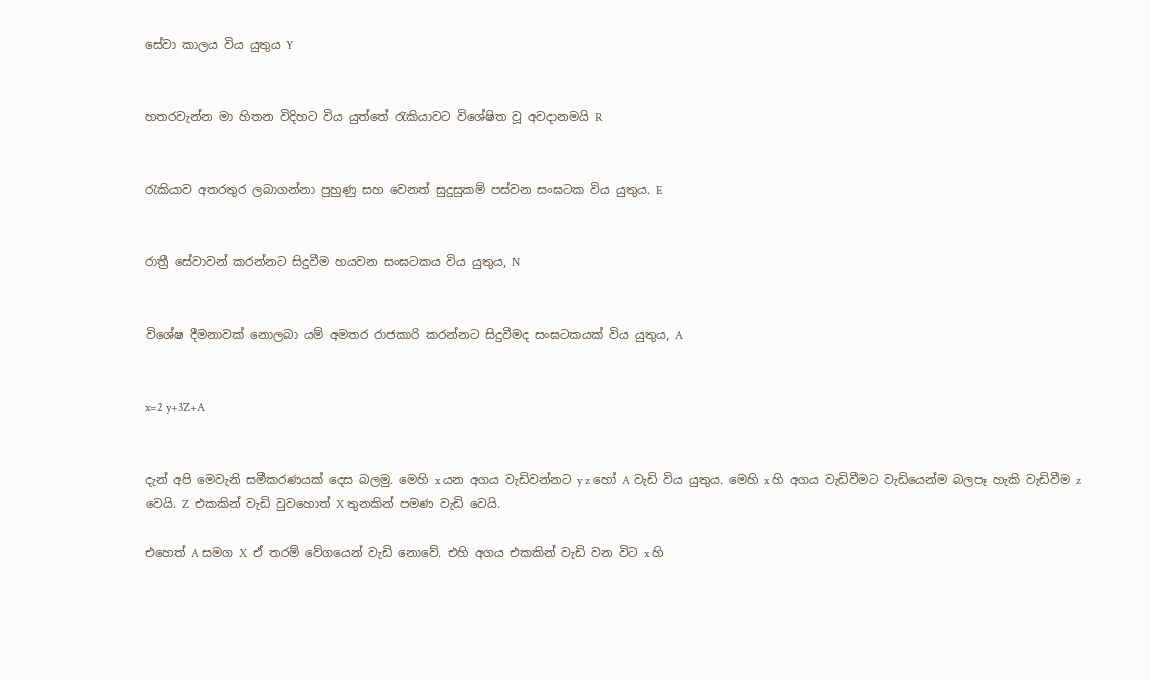සේවා කාලය විය යුතුය Y


හතරවැන්න මා හිතන විදිහට විය යුත්තේ රැකියාවට විශේෂිත වූ අවදානමයි R


රැකියාව අතරතුර ලබාගන්නා පුහුණු සහ වෙනත් සුදුසුකම් පස්වන සංඝටක විය යුතුය. E


රාත්‍රී සේවාවන් කරන්නට සිදුවීම හයවන සංඝටකය විය යුතුය, N


විශේෂ දීමනාවක් නොලබා යම් අමතර රාජකාරි කරන්නට සිදුවීමද සංඝටකයක් විය යුතුය, A


x=2 y+3Z+A


දැන් අපි මෙවැනි සමීකරණයක් දෙස බලමු. මෙහි x යන අගය වැඩිවන්නට y z හෝ A වැඩි විය යුතුය. මෙහි x හි අගය වැඩිවීමට වැඩියෙන්ම බලපෑ හැකි වැඩිවීම z වෙයි. Z  එකකින් වැඩි වුවහොත් X තුනකින් පමණ වැඩි වෙයි.

එහෙත් A සමග X  ඒ තරම් වේගයෙන් වැඩි නොවේ. එහි අගය එකකින් වැඩි වන විට x හි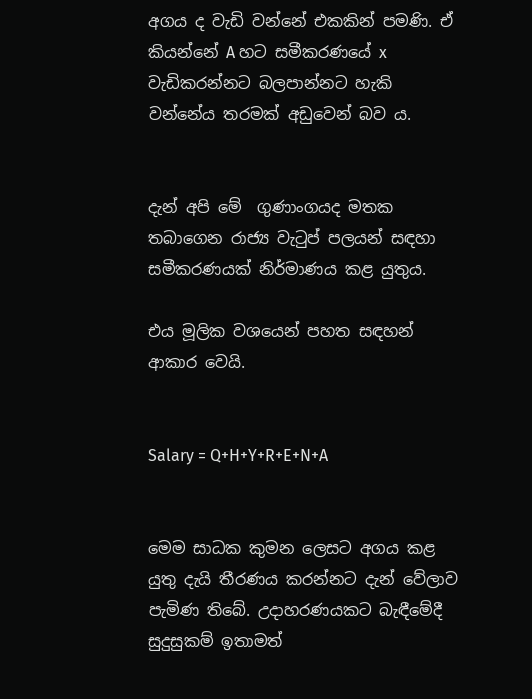අගය ද වැඩි වන්නේ එකකින් පමණි. ඒ කියන්නේ A හට සමීකරණයේ x වැඩිකරන්නට බලපාන්නට හැකි වන්නේය තරමක් අඩුවෙන් බව ය.


දැන් අපි මේ  ගුණාංගයද මතක තබාගෙන රාජ්‍ය වැටුප් පලයන් සඳහා සමීකරණයක් නිර්මාණය කළ යුතුය.

එය මූලික වශයෙන් පහත සඳහන් ආකාර වෙයි.


Salary = Q+H+Y+R+E+N+A


මෙම සාධක කුමන ලෙසට අගය කළ යුතු දැයි තීරණය කරන්නට දැන් වේලාව පැමිණ තිබේ. උදාහරණයකට බැඳීමේදී සුදුසුකම් ඉතාමත්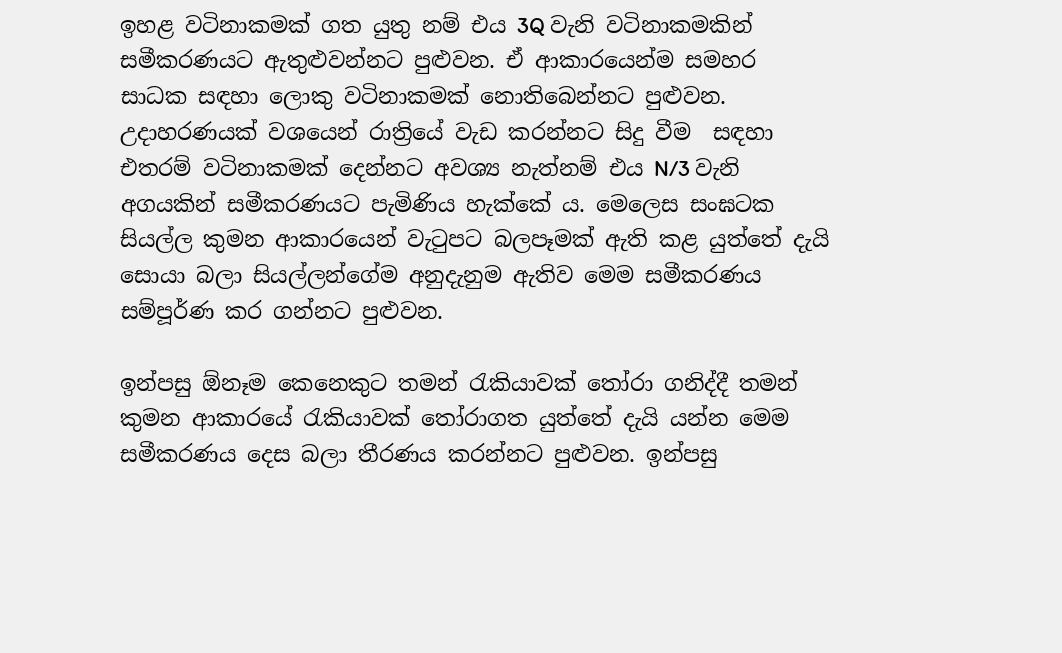ඉහළ වටිනාකමක් ගත යුතු නම් එය 3Q වැනි වටිනාකමකින් සමීකරණයට ඇතුළුවන්නට පුළුවන. ඒ ආකාරයෙන්ම සමහර සාධක සඳහා ලොකු වටිනාකමක් නොතිබෙන්නට පුළුවන. උදාහරණයක් වශයෙන් රාත්‍රියේ වැඩ කරන්නට සිදු වීම  සඳහා එතරම් වටිනාකමක් දෙන්නට අවශ්‍ය නැත්නම් එය N/3 වැනි අගයකින් සමීකරණයට පැමිණිය හැක්කේ ය. මෙලෙස සංඝටක සියල්ල කුමන ආකාරයෙන් වැටුපට බලපෑමක් ඇති කළ යුත්තේ දැයි සොයා බලා සියල්ලන්ගේම අනුදැනුම ඇතිව මෙම සමීකරණය සම්පූර්ණ කර ගන්නට පුළුවන.

ඉන්පසු ඕනෑම කෙනෙකුට තමන් රැකියාවක් තෝරා ගනිද්දී තමන් කුමන ආකාරයේ රැකියාවක් තෝරාගත යුත්තේ දැයි යන්න මෙම සමීකරණය දෙස බලා තීරණය කරන්නට පුළුවන. ඉන්පසු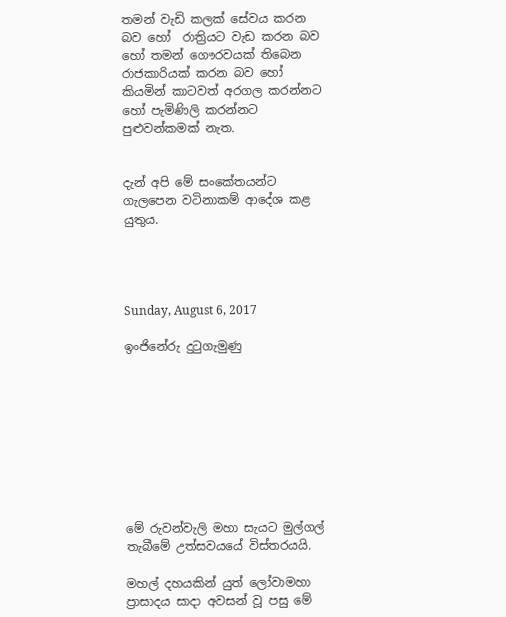තමන් වැඩි කලක් සේවය කරන බව හෝ  රාත්‍රියට වැඩ කරන බව හෝ තමන් ගෞරවයක් තිබෙන රාජකාරියක් කරන බව හෝ කියමින් කාටවත් අරගල කරන්නට හෝ පැමිණිලි කරන්නට පුළුවන්කමක් නැත.


දැන් අපි මේ සංකේතයන්ට ගැලපෙන වටිනාකම් ආදේශ කළ යුතුය.




Sunday, August 6, 2017

ඉංජිනේරු දුටුගැමුණු









මේ රුවන්වැලි මහා සැයට මුල්ගල් තැබීමේ උත්සවයයේ විස්තරයයි.

මහල් දහයකින් යුත් ලෝවාමහා ප්‍රාසාදය සාදා අවසන් වූ පසු මේ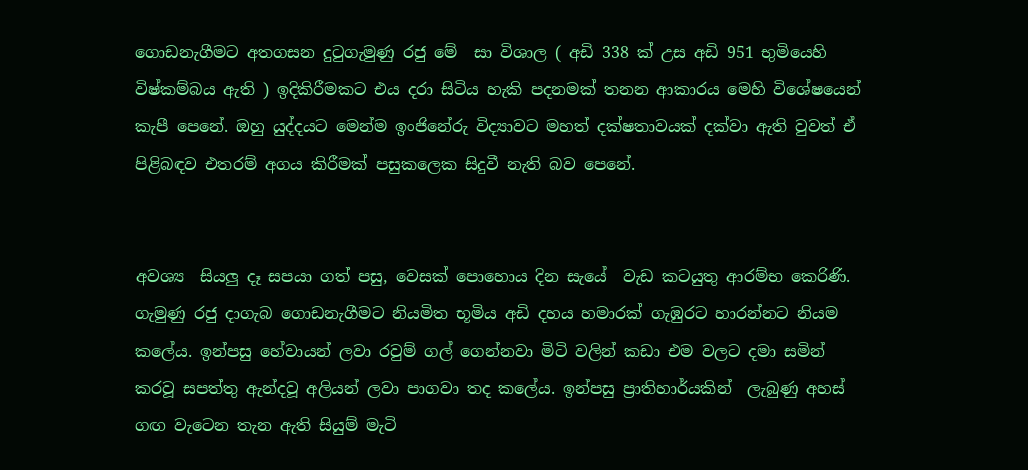ගොඩනැගීමට අතගසන දුටුගැමුණු රජු මේ  සා විශාල ( අඩි 338 ක් උස අඩි 951 භුමියෙහි විෂ්කම්බය ඇති ) ඉදිකිරීමකට එය දරා සිටිය හැකි පදනමක් තනන ආකාරය මෙහි විශේෂයෙන් කැපී පෙනේ. ඔහු යුද්දයට මෙන්ම ඉංජිනේරු විද්‍යාවට මහත් දක්ෂතාවයක් දක්වා ඇති වුවත් ඒ පිළිබඳව එතරම් අගය කිරීමක් පසුකලෙක සිදුවී නැති බව පෙනේ.


අවශ්‍ය  සියලු දෑ සපයා ගත් පසු, වෙසක් පොහොය දින සැයේ  වැඩ කටයුතු ආරම්භ කෙරිණි. ගැමුණු රජු දාගැබ ගොඩනැගීමට නියමිත භූමිය අඩි දහය හමාරක් ගැඹුරට හාරන්නට නියම කලේය. ඉන්පසු හේවායන් ලවා රවුම් ගල් ගෙන්නවා මිටි වලින් කඩා එම වලට දමා සමින් කරවූ සපත්තු ඇන්දවූ අලියන් ලවා පාගවා තද කලේය. ඉන්පසු ප්‍රාතිහාර්යකින්  ලැබුණු අහස් ගඟ වැටෙන තැන ඇති සියුම් මැටි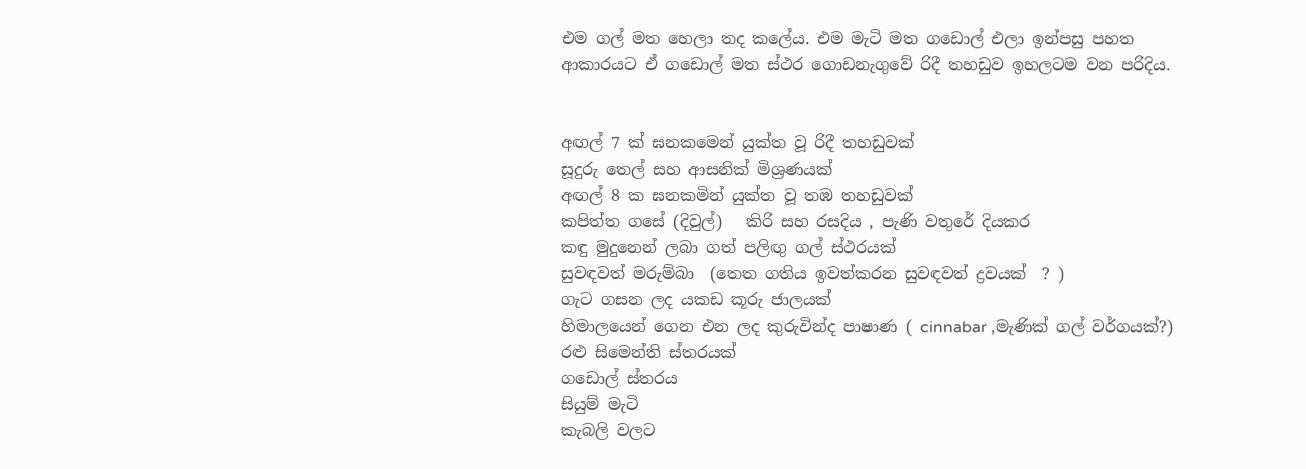එම ගල් මත හෙලා තද කලේය. එම මැටි මත ගඩොල් එලා ඉන්පසු පහත ආකාරයට ඒ ගඩොල් මත ස්ථර ගොඩනැගුවේ රිදී තහඩුව ඉහලටම වන පරිදිය.


අඟල් 7 ක් ඝනකමෙන් යුක්ත වූ රිදී තහඩුවක්
සූදුරු තෙල් සහ ආසනික් මිශ්‍රණයක්
අඟල් 8 ක ඝනකමින් යුක්ත වූ තඹ තහඩුවක්
කපිත්ත ගසේ (දිවුල්)   කිරි සහ රසදිය , පැණි වතුරේ දියකර
කඳු මුදුනෙන් ලබා ගත් පලිඟු ගල් ස්ථරයක්
සුවඳවත් මරුම්බා  (තෙත ගතිය ඉවත්කරන සුවඳවත් ද්‍රවයක්  ? )
ගැට ගසන ලද යකඩ කූරු ජාලයක්
හිමාලයෙන් ගෙන එන ලද කුරුවින්ද පාෂාණ ( cinnabar ,මැණික් ගල් වර්ගයක්?)
රළු සිමෙන්ති ස්තරයක්
ගඩොල් ස්තරය
සියුම් මැටි
කැබලි වලට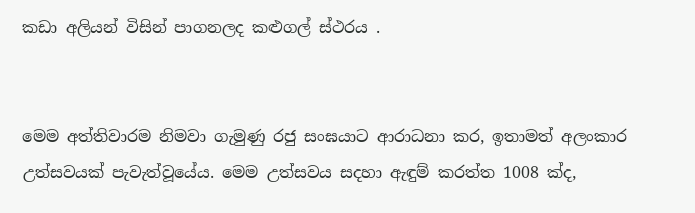කඩා අලියන් විසින් පාගනලද කළුගල් ස්ථරය .


මෙම අත්තිවාරම නිමවා ගැමුණු රජු සංඝයාට ආරාධනා කර, ඉතාමත් අලංකාර උත්සවයක් පැවැත්වූයේය. මෙම උත්සවය සදහා ඇඳුම් කරත්ත 1008 ක්ද,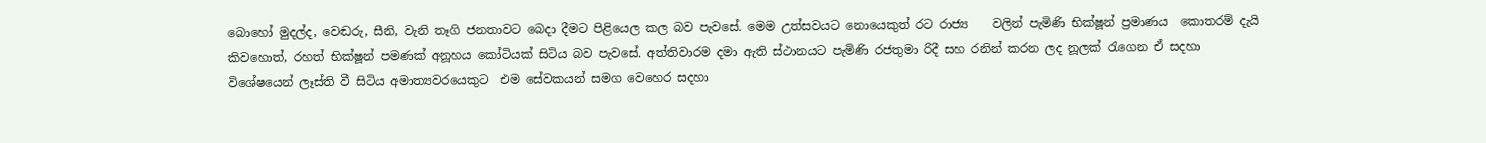බොහෝ මුදල්ද, වෙඬරු, සීනි, වැනි තෑගි ජනතාවට බෙදා දීමට පිළියෙල කල බව පැවසේ. මෙම උත්සවයට නොයෙකුත් රට රාජ්‍ය    වලින් පැමිණි භික්ෂූන් ප්‍රමාණය  කොතරම් දැයි කිවහොත්, රහත් භික්ෂූන් පමණක් අනූහය කෝටියක් සිටිය බව පැවසේ. අත්තිවාරම දමා ඇති ස්ථානයට පැමිණි රජතුමා රිදී සහ රනින් කරන ලද නූලක් රැගෙන ඒ සදහා විශේෂයෙන් ලෑස්ති වී සිටිය අමාත්‍යවරයෙකුට  එම සේවකයන් සමග වෙහෙර සදහා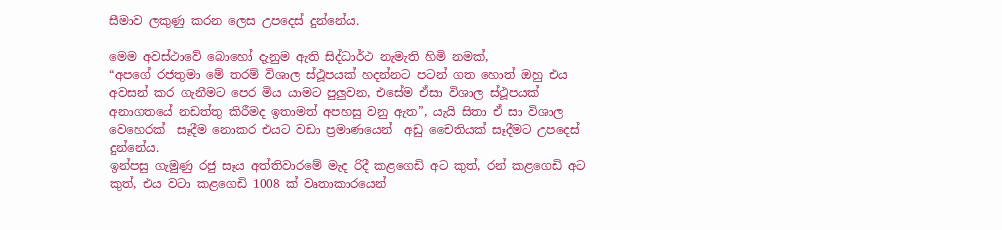සීමාව ලකුණු කරන ලෙස උපදෙස් දුන්නේය.

මෙම අවස්ථාවේ බොහෝ දැනුම ඇති සිද්ධාර්ථ නැමැති හිමි නමක්,
“අපගේ රජතුමා මේ තරම් විශාල ස්ථූපයක් හදන්නට පටන් ගත හොත් ඔහු එය අවසන් කර ගැනීමට පෙර මිය යාමට පුලුවන, එසේම ඒසා විශාල ස්ථූපයක් අනාගතයේ නඩත්තු කිරීමද ඉතාමත් අපහසු වනු ඇත”, යැයි සිතා ඒ සා විශාල වෙහෙරක්  සෑදීම නොකර එයට වඩා ප්‍රමාණයෙන්  අඩු චෛතියක් සෑදීමට උපදෙස් දුන්නේය.
ඉන්පසු ගැමුණු රජු සෑය අත්තිවාරමේ මැද රිදී කළගෙඩි අට කුත්, රන් කළගෙඩි අට කුත්, එය වටා කළගෙඩි 1008 ක් වෘතාකාරයෙන්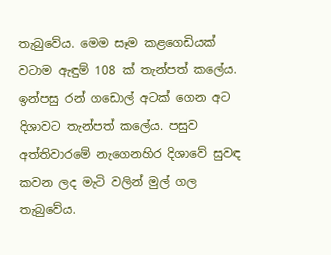තැබුවේය. මෙම සෑම කළගෙඩියක් වටාම ඇඳුම් 108 ක් තැන්පත් කලේය. ඉන්පසු රන් ගඩොල් අටක් ගෙන අට දිශාවට තැන්පත් කලේය. පසුව අත්තිවාරමේ නැගෙනහිර දිශාවේ සුවඳ කවන ලද මැටි වලින් මුල් ගල තැබුවේය.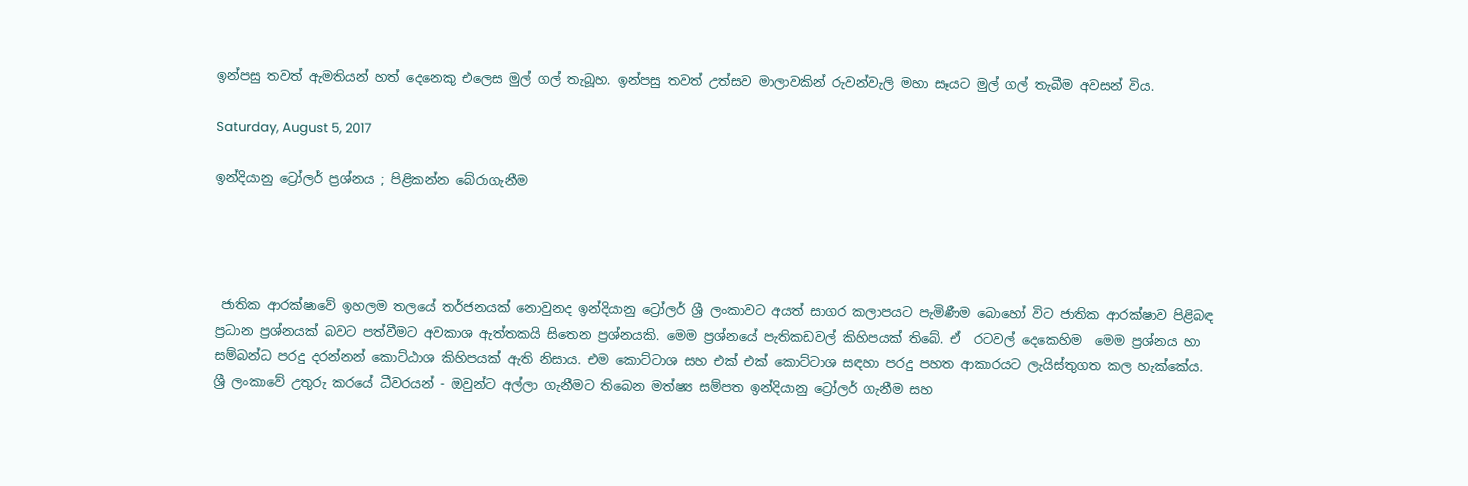ඉන්පසු තවත් ඇමතියන් හත් දෙනෙකු එලෙස මුල් ගල් තැබූහ. ඉන්පසු තවත් උත්සව මාලාවකින් රුවන්වැලි මහා සෑයට මුල් ගල් තැබීම අවසන් විය.

Saturday, August 5, 2017

ඉන්දියානු ට්‍රෝලර් ප්‍රශ්නය ; පිළිකන්න බේරාගැනීම




 ජාතික ආරක්ෂාවේ ඉහලම තලයේ තර්ජනයක් නොවුනද ඉන්දියානු ට්‍රෝලර් ශ්‍රී ලංකාවට අයත් සාගර කලාපයට පැමිණීම බොහෝ විට ජාතික ආරක්ෂාව පිළිබඳ ප්‍රධාන ප්‍රශ්නයක් බවට පත්වීමට අවකාශ ඇත්තකයි සිතෙන ප්‍රශ්නයකි. මෙම ප්‍රශ්නයේ පැතිකඩවල් කිහිපයක් තිබේ. ඒ  රටවල් දෙකෙහිම  මෙම ප්‍රශ්නය හා සම්බන්ධ පරදු දරන්නන් කොට්ඨාශ කිහිපයක් ඇති නිසාය. එම කොට්ටාශ සහ එක් එක් කොට්ටාශ සඳහා පරදු පහත ආකාරයට ලැයිස්තුගත කල හැක්කේය.
ශ්‍රී ලංකාවේ උතුරු කරයේ ධීවරයන් - ඔවුන්ට අල්ලා ගැනීමට තිබෙන මත්ෂ්‍ය සම්පත ඉන්දියානු ට්‍රෝලර් ගැනීම සහ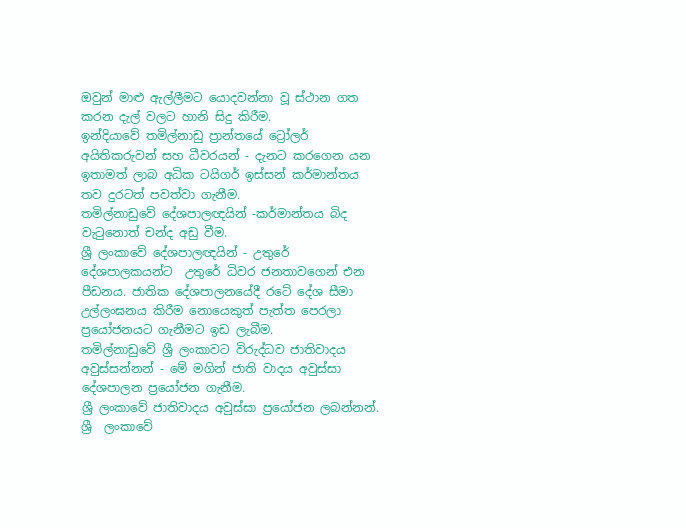ඔවුන් මාළු ඇල්ලීමට යොදවන්නා වූ ස්ථාන ගත කරන දැල් වලට හානි සිදු කිරීම.
ඉන්දියාවේ තමිල්නාඩු ප්‍රාන්තයේ ට්‍රෝලර් අයිතිකරුවන් සහ ධීවරයන් - දැනට කරගෙන යන ඉතාමත් ලාබ අධික ටයිගර් ඉස්සන් කර්මාන්තය තව දුරටත් පවත්වා ගැනීම.
තමිල්නාඩුවේ දේශපාලඥයින් -කර්මාන්තය බිද වැටුනොත් චන්ද අඩු වීම.
ශ්‍රී ලංකාවේ දේශපාලඥයින් - උතුරේ දේශපාලකයන්ට  උතුරේ ධිවර ජනතාවගෙන් එන පීඩනය. ජාතික දේශපාලනයේදී රටේ දේශ සීමා උල්ලංඝනය කිරීම නොයෙකුත් පැත්ත පෙරලා ප්‍රයෝජනයට ගැනීමට ඉඩ ලැබීම.
තමිල්නාඩුවේ ශ්‍රී ලංකාවට විරුද්ධව ජාතිවාදය අවුස්සන්නන් - මේ මගින් ජාති වාදය අවුස්සා දේශපාලන ප්‍රයෝජන ගැනීම.
ශ්‍රී ලංකාවේ ජාතිවාදය අවුස්සා ප්‍රයෝජන ලබන්නන්.
ශ්‍රී  ලංකාවේ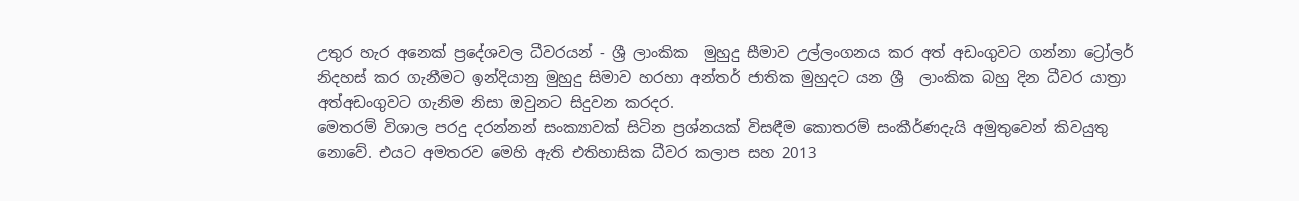උතුර හැර අනෙක් ප්‍රදේශවල ධීවරයන් - ශ්‍රී ලාංකික  මුහුදු සීමාව උල්ලංගනය කර අත් අඩංගුවට ගන්නා ට්‍රෝලර් නිදහස් කර ගැනීමට ඉන්දියානු මුහුදු සිමාව හරහා අන්තර් ජාතික මුහුදට යන ශ්‍රී  ලාංකික බහු දින ධීවර යාත්‍රා අත්අඩංගුවට ගැනිම නිසා ඔවුනට සිදුවන කරදර.
මෙතරම් විශාල පරදු දරන්නන් සංක්‍යාවක් සිටින ප්‍රශ්නයක් විසඳීම කොතරම් සංකීර්ණදැයි අමුතුවෙන් කිවයුතු නොවේ. එයට අමතරව මෙහි ඇති එතිහාසික ධීවර කලාප සහ 2013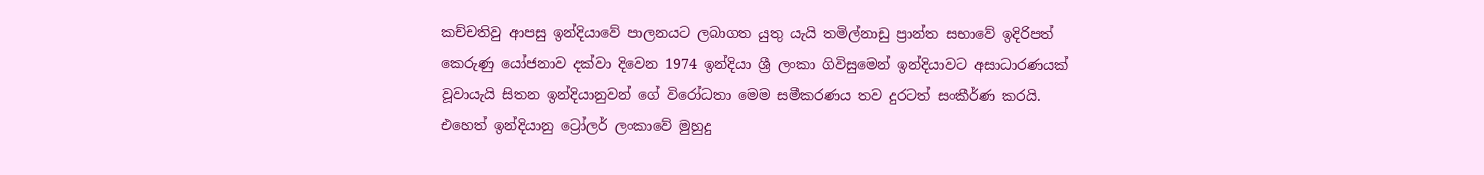කච්චතිවු ආපසු ඉන්දියාවේ පාලනයට ලබාගත යුතු යැයි තමිල්නාඩු ප්‍රාන්ත සභාවේ ඉදිරිපත් කෙරුණු යෝජනාව දක්වා දිවෙන 1974 ඉන්දියා ශ්‍රී ලංකා ගිවිසුමෙන් ඉන්දියාවට අසාධාරණයක් වූවායැයි සිතන ඉන්දියානුවන් ගේ විරෝධතා මෙම සමීකරණය තව දුරටත් සංකීර්ණ කරයි.
එහෙත් ඉන්දියානු ට්‍රෝලර් ලංකාවේ මුහුදු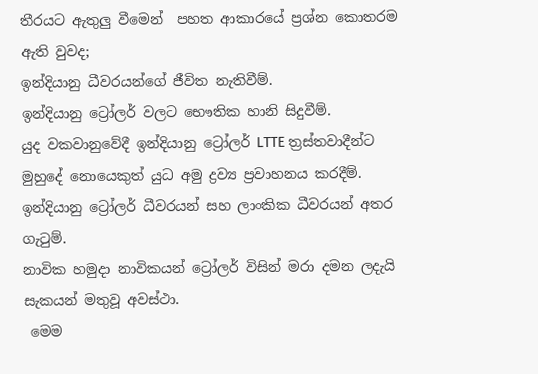තීරයට ඇතුලු වීමෙන්  පහත ආකාරයේ ප්‍රශ්න කොතරම ඇති වුවද;
ඉන්දියානු ධීවරයන්ගේ ජීවිත නැතිවීම්.
ඉන්දියානු ට්‍රෝලර් වලට භෞතික හානි සිදුවීම්.
යුද වකවානුවේදී ඉන්දියානු ට්‍රෝලර් LTTE ත්‍රස්තවාදීන්ට මුහුදේ නොයෙකුත් යුධ අමු ද්‍රව්‍ය ප්‍රවාහනය කරදීම්.
ඉන්දියානු ට්‍රෝලර් ධීවරයන් සහ ලාංකික ධීවරයන් අතර ගැටුම්.
නාවික හමුදා නාවිකයන් ට්‍රෝලර් විසින් මරා දමන ලදැයි සැකයන් මතුවූ අවස්ථා.
 මෙම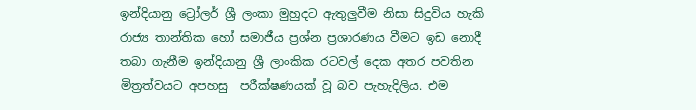ඉන්දියානු ට්‍රෝලර් ශ්‍රී ලංකා මුහුදට ඇතුලුවීම නිසා සිදුවිය හැකි රාජ්‍ය තාන්තික හෝ සමාජීය ප්‍රශ්න ප්‍රශාරණය වීමට ඉඩ නොදී තබා ගැනීම ඉන්දියානු ශ්‍රී ලාංකික රටවල් දෙක අතර පවතින මිත්‍රත්වයට අපහසු  පරීක්ෂණයක් වූ බව පැහැදිලිය. එම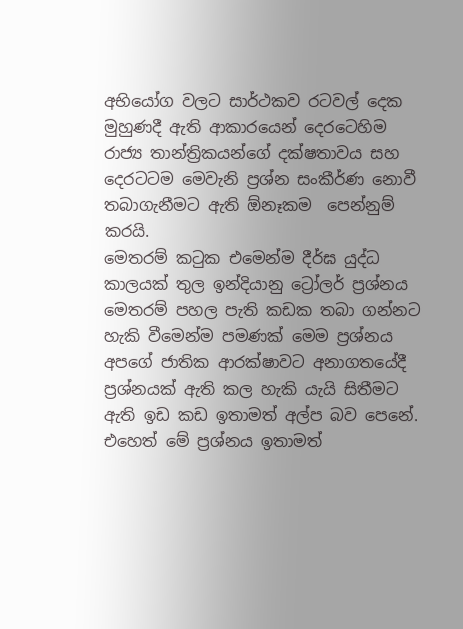අභියෝග වලට සාර්ථකව රටවල් දෙක මුහුණදී ඇති ආකාරයෙන් දෙරටෙහිම රාජ්‍ය තාන්ත්‍රිකයන්ගේ දක්ෂතාවය සහ දෙරටටම මෙවැනි ප්‍රශ්න සංකීර්ණ නොවී තබාගැනීමට ඇති ඕනෑකම  පෙන්නුම් කරයි.
මෙතරම් කටුක එමෙන්ම දීර්ඝ යුද්ධ කාලයක් තුල ඉන්දියානු ට්‍රෝලර් ප්‍රශ්නය මෙතරම් පහල පැති කඩක තබා ගන්නට හැකි වීමෙන්ම පමණක් මෙම ප්‍රශ්නය අපගේ ජාතික ආරක්ෂාවට අනාගතයේදී ප්‍රශ්නයක් ඇති කල හැකි යැයි සිතීමට ඇති ඉඩ කඩ ඉතාමත් අල්ප බව පෙනේ. එහෙත් මේ ප්‍රශ්නය ඉතාමත්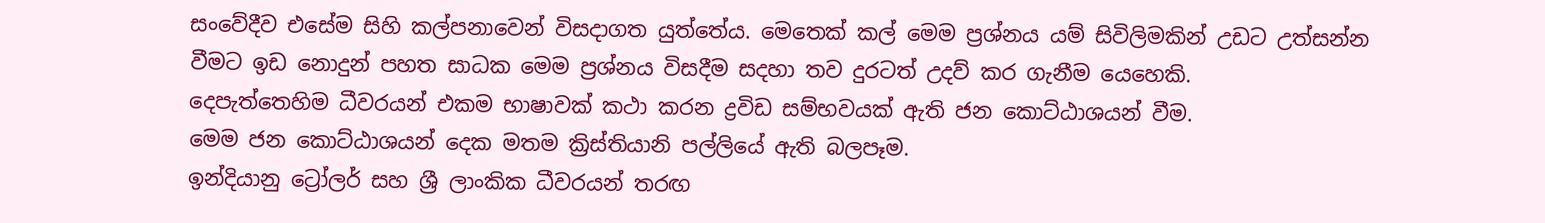සංවේදීව එසේම සිහි කල්පනාවෙන් විසදාගත යුත්තේය. මෙතෙක් කල් මෙම ප්‍රශ්නය යම් සිවිලිමකින් උඩට උත්සන්න වීමට ඉඩ නොදුන් පහත සාධක මෙම ප්‍රශ්නය විසදීම සදහා තව දුරටත් උදව් කර ගැනීම යෙහෙකි.
දෙපැත්තෙහිම ධීවරයන් එකම භාෂාවක් කථා කරන ද්‍රවිඩ සම්භවයක් ඇති ජන කොට්ඨාශයන් වීම.
මෙම ජන කොට්ඨාශයන් දෙක මතම ක්‍රිස්තියානි පල්ලියේ ඇති බලපෑම.
ඉන්දියානු ට්‍රෝලර් සහ ශ්‍රී ලාංකික ධීවරයන් තරඟ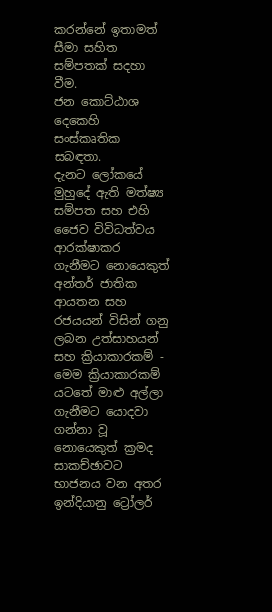කරන්නේ ඉතාමත් සීමා සහිත සම්පතක් සදහා වීම.
ජන කොට්ඨාශ දෙකෙහි සංස්කෘතික සබඳතා.
දැනට ලෝකයේ මුහුදේ ඇති මත්ෂ්‍ය සම්පත සහ එහි ජෛව විවිධත්වය ආරක්ෂාකර ගැනීමට නොයෙකුත් අන්තර් ජාතික ආයතන සහ රජයයන් විසින් ගනු ලබන උත්සාහයන් සහ ක්‍රියාකාරකම් - මෙම ක්‍රියාකාරකම් යටතේ මාළු අල්ලා ගැනීමට යොදවා ගන්නා වූ නොයෙකුත් ක්‍රමද සාකච්ඡාවට භාජනය වන අතර ඉන්දියානු ට්‍රෝලර්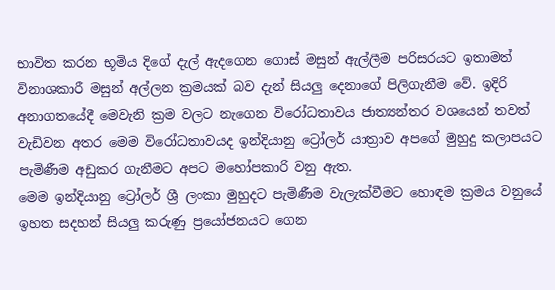භාවිත කරන භූමිය දිගේ දැල් ඇදගෙන ගොස් මසුන් ඇල්ලීම පරිසරයට ඉතාමත් විනාශකාරී මසුන් අල්ලන ක්‍රමයක් බව දැන් සියලු දෙනාගේ පිලිගැනීම වේ. ඉදිරි අනාගතයේදී මෙවැනි ක්‍රම වලට නැගෙන විරෝධතාවය ජාත්‍යන්තර වශයෙන් තවත් වැඩිවන අතර මෙම විරෝධතාවයද ඉන්දියානු ට්‍රෝලර් යාත්‍රාව අපගේ මුහුදු කලාපයට පැමිණීම අඩුකර ගැනීමට අපට මහෝපකාරි වනු ඇත.
මෙම ඉන්දියානු ට්‍රෝලර් ශ්‍රී ලංකා මුහුදට පැමිණීම වැලැක්වීමට හොඳම ක්‍රමය වනුයේ ඉහත සදහන් සියලු කරුණු ප්‍රයෝජනයට ගෙන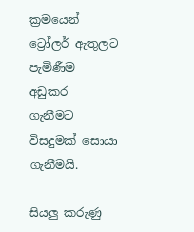ක්‍රමයෙන් ට්‍රෝලර් ඇතුලට පැමිණීම අඩුකර ගැනීමට විසදුමක් සොයා ගැනීමයි.

සියලු කරුණු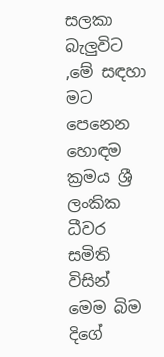සලකා බැලුවිට ,මේ සඳහා මට පෙනෙන හොඳම ක්‍රමය ශ්‍රී ලංකික ධීවර සමිති විසින් මෙම බිම දිගේ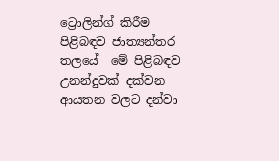ට්‍රොලින්ග් කිරීම පිළිබඳව ජාත්‍යන්තර තලයේ  මේ පිළිබඳව උනන්දුවක් දක්වන ආයතන වලට දන්වා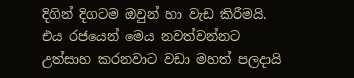දිගින් දිගටම ඔවුන් හා වැඩ කිරීමයි. එය රජයෙන් මෙය නවත්වන්නට උත්සාහ කරනවාට වඩා මහත් පලදායි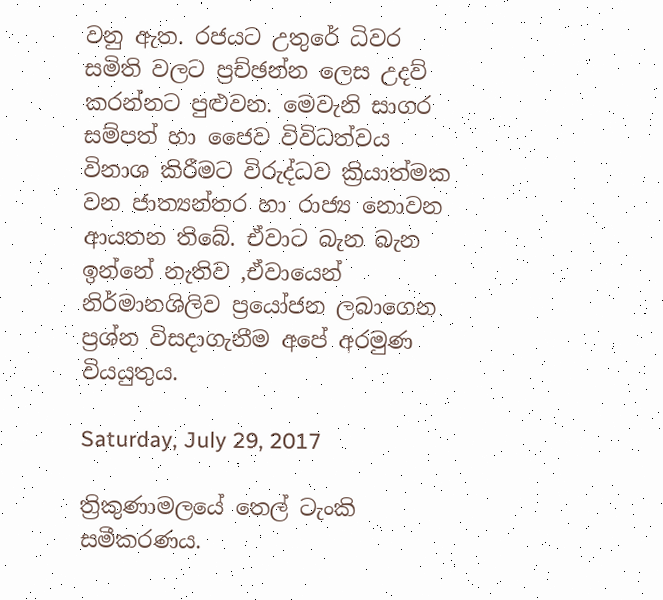වනු ඇත. රජයට උතුරේ ධිවර සමිති වලට ප්‍රච්ඡන්න ලෙස උදව් කරන්නට පුළුවන. මෙවැනි සාගර සම්පත් හා ජෛව විවිධත්වය විනාශ කිරීමට විරුද්ධව ක්‍රියාත්මක වන ජාත්‍යන්තර හා රාජ්‍ය නොවන ආයතන තිබේ. ඒවාට බැන බැන ඉන්නේ නැතිව ,ඒවායෙන් නිර්මානශිලිව ප්‍රයෝජන ලබාගෙන ප්‍රශ්න විසදාගැනීම අපේ අරමුණ වියයුතුය.

Saturday, July 29, 2017

ත්‍රිකුණාමලයේ තෙල් ටැංකි සමීකරණය.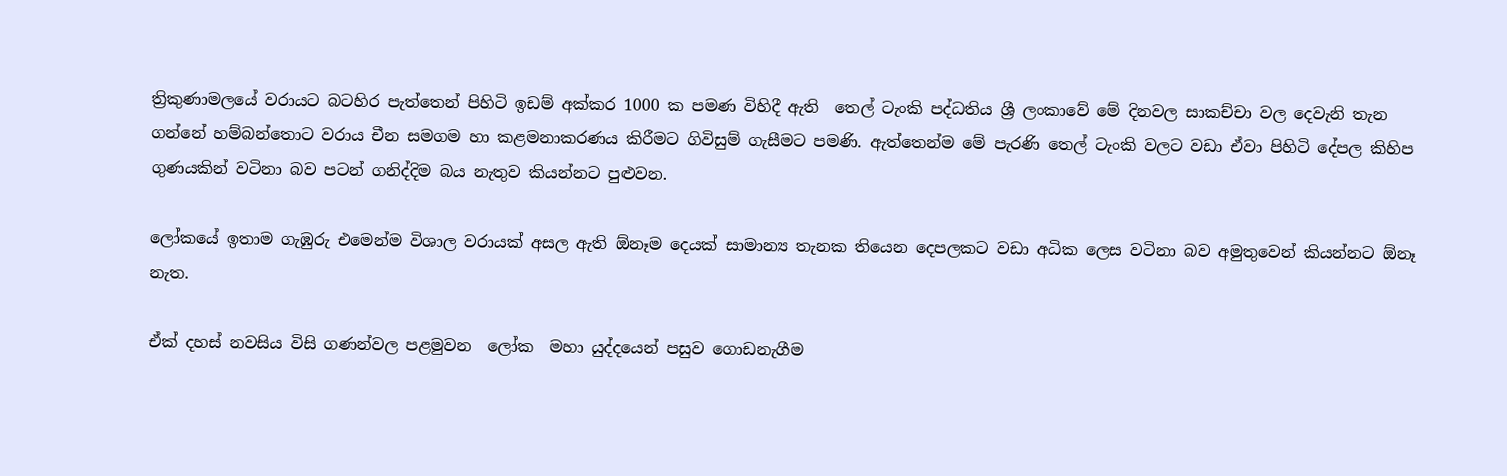ත්‍රිකුණාමලයේ වරායට බටහිර පැත්තෙන් පිහිටි ඉඩම් අක්කර 1000 ක පමණ විහිදී ඇති  තෙල් ටැංකි පද්ධතිය ශ්‍රී ලංකාවේ මේ දිනවල සාකච්චා වල දෙවැනි තැන ගන්නේ හම්බන්තොට වරාය චීන සමගම හා කළමනාකරණය කිරීමට ගිවිසුම් ගැසීමට පමණි. ඇත්තෙන්ම මේ පැරණි තෙල් ටැංකි වලට වඩා ඒවා පිහිටි දේපල කිහිප ගුණයකින් වටිනා බව පටන් ගනිද්දිම බය නැතුව කියන්නට පුළුවන.

ලෝකයේ ඉතාම ගැඹුරු එමෙන්ම විශාල වරායක් අසල ඇති ඕනෑම දෙයක් සාමාන්‍ය තැනක තියෙන දෙපලකට වඩා අධික ලෙස වටිනා බව අමුතුවෙන් කියන්නට ඕනෑ නැත.

ඒක් දහස් නවසිය විසි ගණන්වල පළමුවන  ලෝක  මහා යුද්දයෙන් පසුව ගොඩනැගීම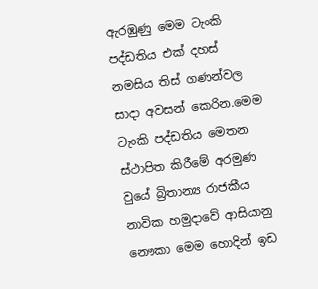ඇරඹුණු මෙම ටැංකි පද්ඩතිය එක් දහස් නමසිය තිස් ගණන්වල සාදා අවසන් කෙරින.මෙම ටැංකි පද්ඩතිය මෙතන ස්ථාපිත කිරීමේ අරමුණ වුයේ බ්‍රිතාන්‍ය රාජකීය නාවික හමුදාවේ ආසියානු නෞකා මෙම හොදින් ඉඩ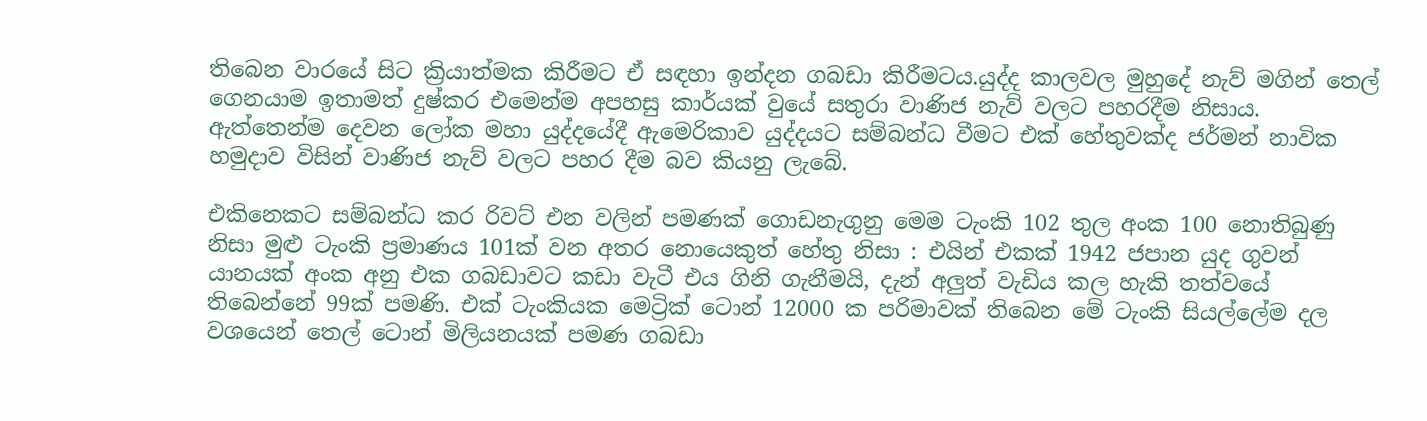තිබෙන වාරයේ සිට ක්‍රියාත්මක කිරීමට ඒ සඳහා ඉන්දන ගබඩා කිරීමටය.යුද්ද කාලවල මුහුදේ නැව් මගින් තෙල් ගෙනයාම ඉතාමත් දුෂ්කර එමෙන්ම අපහසු කාර්යක් වුයේ සතුරා වාණිජ නැව් වලට පහරදීම නිසාය.
ඇත්තෙන්ම දෙවන ලෝක මහා යුද්දයේදී ඇමෙරිකාව යුද්දයට සම්බන්ධ වීමට එක් හේතුවක්ද ජර්මන් නාවික හමුදාව විසින් වාණිජ නැව් වලට පහර දීම බව කියනු ලැබේ.

එකිනෙකට සම්බන්ධ කර රිවට් එන වලින් පමණක් ගොඩනැගුනු මෙම ටැංකි 102 තුල අංක 100 නොතිබුණු නිසා මුළු ටැංකි ප්‍රමාණය 101ක් වන අතර නොයෙකුත් හේතු නිසා : එයින් එකක් 1942 ජපාන යුද ගුවන් යානයක් අංක අනු එක ගබඩාවට කඩා වැටී එය ගිනි ගැනීමයි, දැන් අලුත් වැඩිය කල හැකි තත්වයේ තිබෙන්නේ 99ක් පමණි. එක් ටැංකියක මෙට්‍රික් ටොන් 12000 ක පරිමාවක් තිබෙන මේ ටැංකි සියල්ලේම දල වශයෙන් තෙල් ටොන් මිලියනයක් පමණ ගබඩා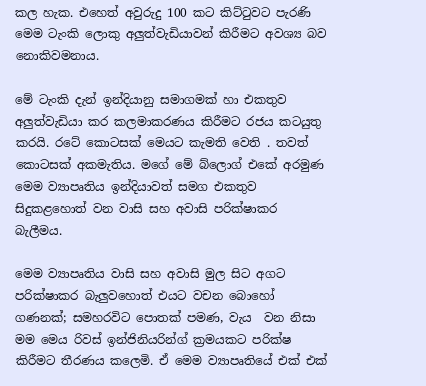කල හැක. එහෙත් අවුරුදු 100 කට කිට්ටුවට පැරණි මෙම ටැංකි ලොකු අලුත්වැඩියාවන් කිරීමට අවශ්‍ය බව නොකිවමනාය.

මේ ටැංකි දැන් ඉන්දියානු සමාගමක් හා එකතුව අලුත්වැඩියා කර කලමාකරණය කිරීමට රජය කටයුතු කරයි. රටේ කොටසක් මෙයට කැමති වෙති . තවත් කොටසක් අකමැතිය. මගේ මේ බ්ලොග් එකේ අරමුණ මෙම ව්‍යාපෘතිය ඉන්දියාවත් සමග එකතුව සිදුකළහොත් වන වාසි සහ අවාසි පරික්ෂාකර බැලීමය.

මෙම ව්‍යාපෘතිය වාසි සහ අවාසි මුල සිට අගට පරික්ෂාකර බැලුවහොත් එයට වචන බොහෝ ගණනක්; සමහරවිට පොතක් පමණ, වැය  වන නිසා මම මෙය රිවස් ඉන්ජිනියරින්ග් ක්‍රමයකට පරික්ෂ කිරීමට තීරණය කලෙමි. ඒ මෙම ව්‍යාපෘතියේ එක් එක්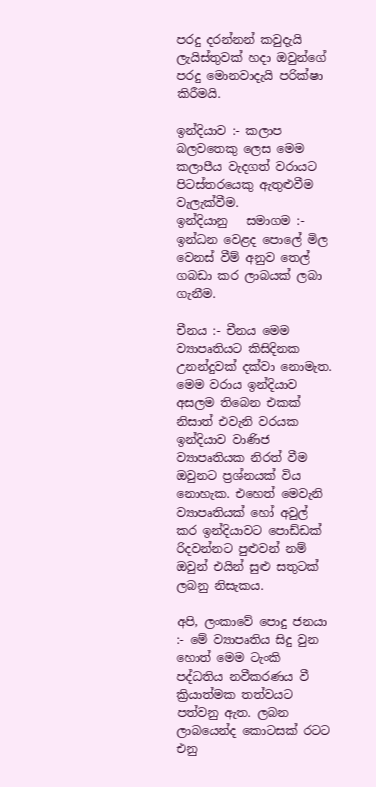පරදු දරන්නන් කවුදැයි ලැයිස්තුවක් හදා ඔවුන්ගේ පරදු මොනවාදැයි පරික්ෂා කිරීමයි.

ඉන්දියාව :- කලාප බලවතෙකු ලෙස මෙම කලාපීය වැදගත් වරායට පිටස්තරයෙකු ඇතුළුවීම වැලැක්වීම.
ඉන්දියානු   සමාගම :- ඉන්ධන වෙළද පොලේ මිල වෙනස් වීම් අනුව තෙල් ගබඩා කර ලාබයක් ලබා ගැනීම.

චීනය :- චීනය මෙම ව්‍යාපෘතියට කිසිදිනක උනන්දුවක් දක්වා නොමැත. මෙම වරාය ඉන්දියාව අසලම තිබෙන එකක් නිසාත් එවැනි වරයක ඉන්දියාව වාණිජ ව්‍යාපෘතියක නිරත් වීම ඔවුනට ප්‍රශ්නයක් විය නොහැක. එහෙත් මෙවැනි ව්‍යාපෘතියක් හෝ අවුල් කර ඉන්දියාවට පොඩ්ඩක් රිදවන්නට පුළුවන් නම් ඔවුන් එයින් සුළු සතුටක්  ලබනු නිසැකය.

අපි, ලංකාවේ පොදු ජනයා :- මේ ව්‍යාපෘතිය සිදු වුන හොත් මෙම ටැංකි පද්ධතිය නවීකරණය වී ක්‍රියාත්මක තත්වයට පත්වනු ඇත. ලබන ලාබයෙන්ද කොටසක් රටට එනු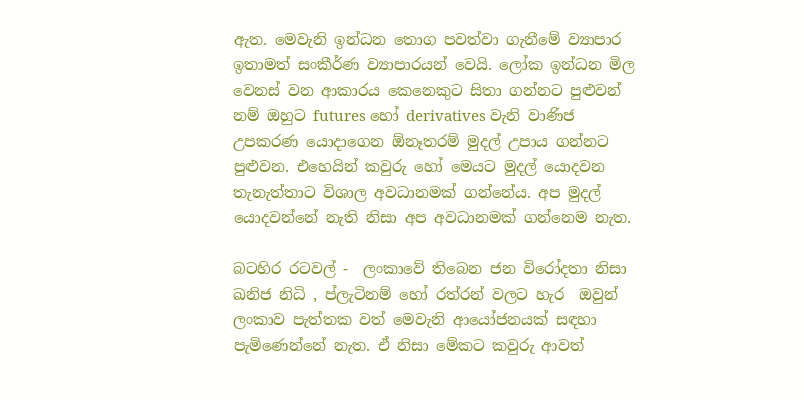ඇත. මෙවැනි ඉන්ධන තොග පවත්වා ගැනීමේ ව්‍යාපාර ඉතාමත් සංකීර්ණ ව්‍යාපාරයන් වෙයි. ලෝක ඉන්ධන මිල වෙනස් වන ආකාරය කෙනෙකුට සිතා ගන්නට පුළුවන් නම් ඔහුට futures හෝ derivatives වැනි වාණිජ උපකරණ යොදාගෙන ඕනෑතරම් මුදල් උපාය ගන්නට පුළුවන. එහෙයින් කවුරු හෝ මෙයට මුදල් යොදවන තැනැත්තාට විශාල අවධානමක් ගන්නේය. අප මුදල් යොදවන්නේ නැති නිසා අප අවධානමක් ගන්නෙම නැත.

බටහිර රටවල් -  ලංකාවේ තිබෙන ජන විරෝදතා නිසා ඛනිජ නිධි , ප්ලැටිනම් හෝ රත්රන් වලට හැර  ඔවුන් ලංකාව පැත්තක වත් මෙවැනි ආයෝජනයක් සඳහා පැමිණෙන්නේ නැත. ඒ නිසා මේකට කවුරු ආවත්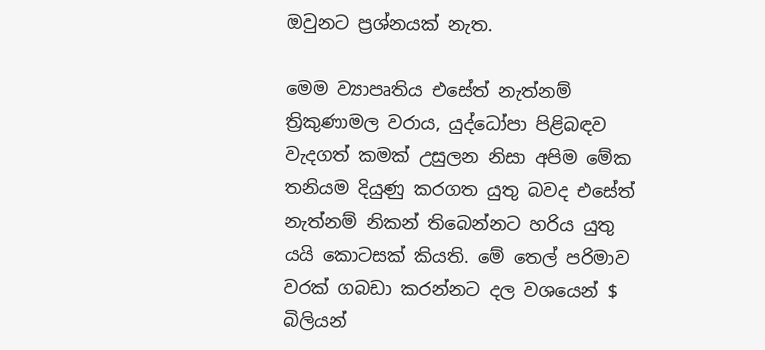ඔවුනට ප්‍රශ්නයක් නැත.

මෙම ව්‍යාපෘතිය එසේත් නැත්නම් ත්‍රිකුණාමල වරාය, යුද්ධෝපා පිළිබඳව වැදගත් කමක් උසුලන නිසා අපිම මේක තනියම දියුණු කරගත යුතු බවද එසේත් නැත්නම් නිකන් තිබෙන්නට හරිය යුතු යයි කොටසක් කියති. මේ තෙල් පරිමාව වරක්‌ ගබඩා කරන්නට දල වශයෙන් $ බිලියන්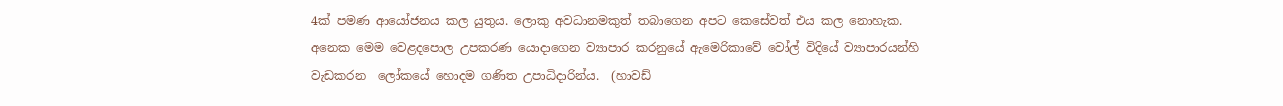4ක් පමණ ආයෝජනය කල යුතුය. ලොකු අවධානමකුත් තබාගෙන අපට කෙසේවත් එය කල නොහැක. අනෙක මෙම වෙළදපොල උපකරණ යොදාගෙන ව්‍යාපාර කරනුයේ ඇමෙරිකාවේ වෝල් විදියේ ව්‍යාපාරයන්හි වැඩකරන  ලෝකයේ හොදම ගණිත උපාධිදාරින්ය.  (හාවඩ්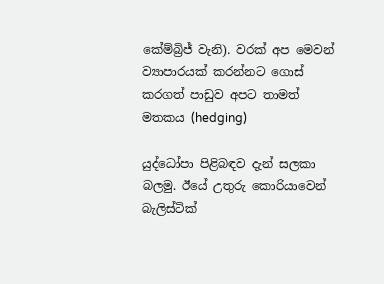කේම්බ්‍රිජ් වැනි). වරක් අප මෙවන් ව්‍යාපාරයක් කරන්නට ගොස් කරගත් පාඩුව අපට තාමත් මතකය (hedging)

යුද්ධෝපා පිළිබඳව දැන් සලකා බලමු. ඊයේ උතුරු කොරියාවෙන් බැලිස්ටික්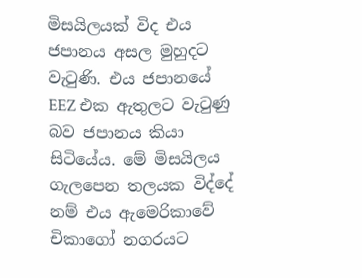මිසයිලයක් විද එය ජපානය අසල මුහුදට වැටුණි. එය ජපානයේ EEZ එක ඇතුලට වැටුණු බව ජපානය කියා සිටියේය. මේ මිසයිලය ගැලපෙන තලයක විද්දේ නම් එය ඇමෙරිකාවේ චිකාගෝ නගරයට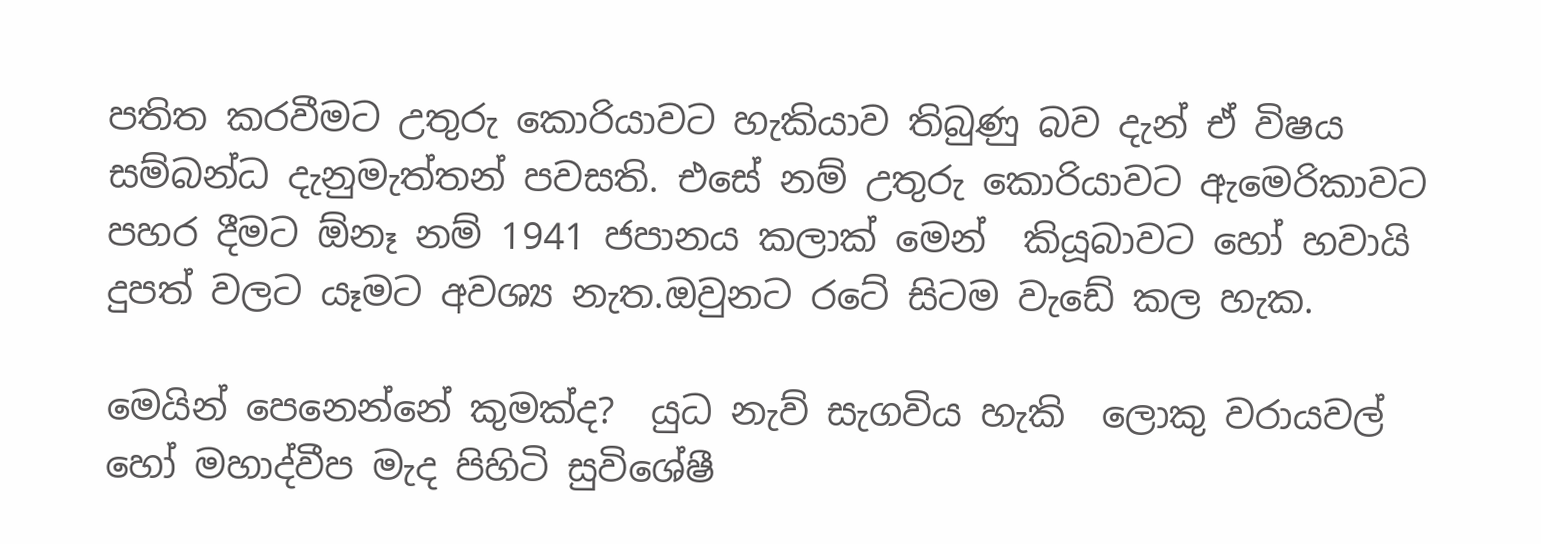පතිත කරවීමට උතුරු කොරියාවට හැකියාව තිබුණු බව දැන් ඒ විෂය සම්බන්ධ දැනුමැත්තන් පවසති. එසේ නම් උතුරු කොරියාවට ඇමෙරිකාවට පහර දීමට ඕනෑ නම් 1941 ජපානය කලාක් මෙන්  කියූබාවට හෝ හවායි දුපත් වලට යෑමට අවශ්‍ය නැත.ඔවුනට රටේ සිටම වැඩේ කල හැක.

මෙයින් පෙනෙන්නේ කුමක්ද?  යුධ නැව් සැගවිය හැකි  ලොකු වරායවල් හෝ මහාද්වීප මැද පිහිටි සුවිශේෂී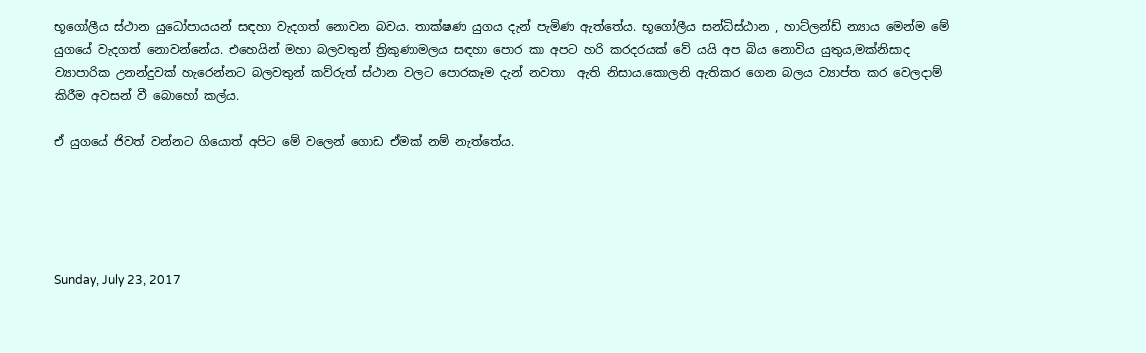භූගෝලීය ස්ථාන යුධෝපායයන් සඳහා වැදගත් නොවන බවය. තාක්ෂණ යුගය දැන් පැමිණ ඇත්තේය. භූගෝලීය සන්ධිස්ඨාන , හාට්ලන්ඩ් න්‍යාය මෙන්ම මේ යුගයේ වැදගත් නොවන්නේය. එහෙයින් මහා බලවතුන් ත්‍රිකුණාමලය සඳහා පොර කා අපට හරි කරදරයක් වේ යයි අප බිය නොවිය යුතුය,මක්නිසාද ව්‍යාපාරික උනන්දුවක් හැරෙන්නට බලවතුන් කව්රුත් ස්ථාන වලට පොරකෑම දැන් නවතා  ඇති නිසාය.කොලනි ඇතිකර ගෙන බලය ව්‍යාප්ත කර වෙලදාම් කිරීම අවසන් වී බොහෝ කල්ය.

ඒ යුගයේ ජිවත් වන්නට ගියොත් අපිට මේ වලෙන් ගොඩ ඒමක් නම් නැත්තේය.





Sunday, July 23, 2017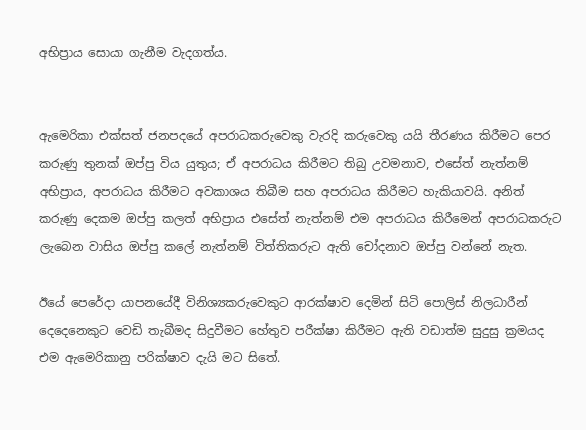අභිප්‍රාය සොයා ගැනීම වැදගත්ය.


ඇමෙරිකා එක්සත් ජනපදයේ අපරාධකරුවෙකු වැරදි කරුවෙකු යයි තීරණය කිරීමට පෙර  කරුණු තුනක් ඔප්පු විය යුතුය; ඒ අපරාධය කිරීමට තිබු උවමනාව, එසේත් නැත්නම් අභිප්‍රාය, අපරාධය කිරීමට අවකාශය තිබීම සහ අපරාධය කිරීමට හැකියාවයි. අනිත් කරුණු දෙකම ඔප්පු කලත් අභිප්‍රාය එසේත් නැත්නම් එම අපරාධය කිරීමෙන් අපරාධකරුට ලැබෙන වාසිය ඔප්පු කලේ නැත්නම් විත්තිකරුට ඇති චෝදනාව ඔප්පු වන්නේ නැත.

ඊයේ පෙරේදා යාපනයේදී විනිශ්‍යකරුවෙකුට ආරක්ෂාව දෙමින් සිටි පොලිස් නිලධාරීන් දෙදෙනෙකුට වෙඩි තැබීමද සිදුවීමට හේතුව පරීක්ෂා කිරීමට ඇති වඩාත්ම සුදුසු ක්‍රමයද එම ඇමෙරිකානු පරික්ෂාව දැයි මට සිතේ.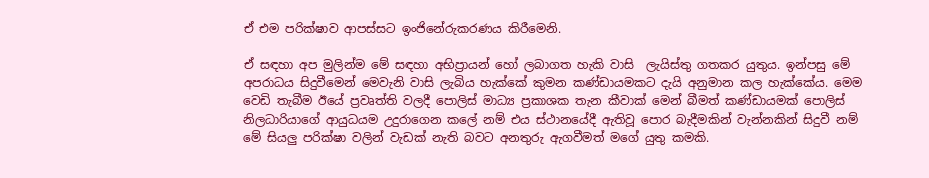ඒ එම පරික්ෂාව ආපස්සට ඉංජිනේරුකරණය කිරීමෙනි.

ඒ සඳහා අප මුලින්ම මේ සඳහා අභිප්‍රායන් හෝ ලබාගත හැකි වාසි  ලැයිස්තු ගතකර යුතුය. ඉන්පසු මේ අපරාධය සිදුවීමෙන් මෙවැනි වාසි ලැබිය හැක්කේ කුමන කණ්ඩායමකට දැයි අනුමාන කල හැක්කේය. මෙම වෙඩි තැබීම ඊයේ ප්‍රවෘත්ති වලදී පොලිස් මාධ්‍ය ප්‍රකාශක තැන කීවාක් මෙන් බීමත් කණ්ඩායමක් පොලිස් නිලධාරියාගේ ආයුධයම උදුරාගෙන කලේ නම් එය ස්ථානයේදී ඇතිවූ පොර බැදීමකින් වැන්නකින් සිදුවී නම් මේ සියලු පරික්ෂා වලින් වැඩක් නැති බවට අනතුරු ඇගවීමත් මගේ යුතු කමකි.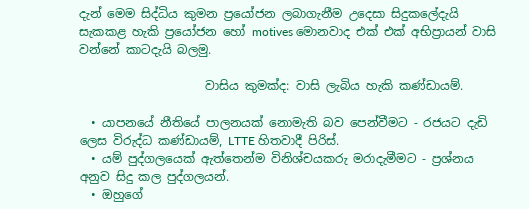දැන් මෙම සිද්ධිය කුමන ප්‍රයෝජන ලබාගැනීම උදෙසා සිදුකලේදැයි සැකකළ හැකි ප්‍රයෝජන හෝ motives මොනවාද එක් එක් අභිප්‍රායන් වාසි වන්නේ කාටදැයි බලමු.

                     වාසිය කුමක්ද: වාසි ලැබිය හැකි කණ්ඩායම්.

  • යාපනයේ නීතියේ පාලනයක් නොමැති බව පෙන්වීමට - රජයට දැඩි ලෙස විරුද්ධ කණ්ඩායම්, LTTE හිතවාදී පිරිස්.
  • යම් පුද්ගලයෙක් ඇත්තෙන්ම විනිශ්චයකරු මරාදැමීමට - ප්‍රශ්නය අනුව සිදු කල පුද්ගලයන්.
  • ඔහුගේ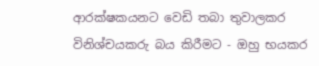ආරක්ෂකයනට වෙඩි තබා තුවාලකර විනිශ්චයකරු බය කිරීමට - ඔහු භයකර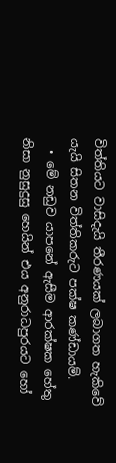විත්තියට වාසිදැයි තීරණයක් ලබාගත හැකිවේ යැයි සිතන විත්තිකරුට පක්ෂ කණ්ඩායම්.
  • මේ නඩුව යාපනේ ඇසීම ආරක්ෂක හේතු නිසා නුසුදුසු හෙයින් එය අනුරාධපුරයට හෝ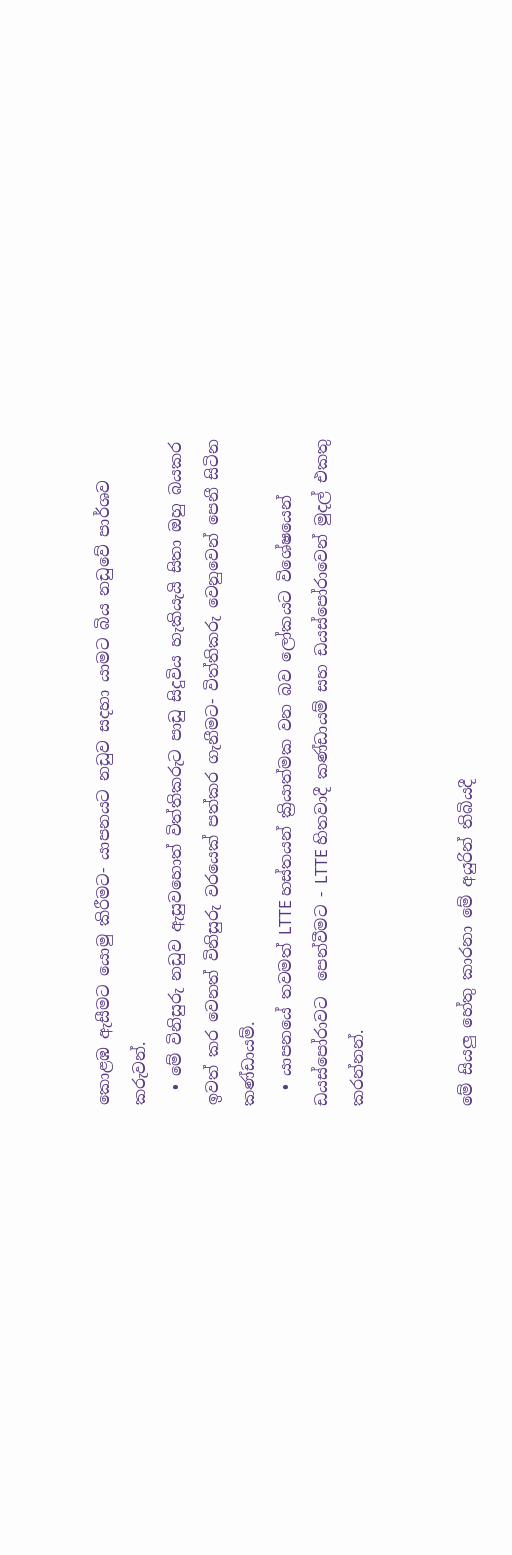කොළඹ ඇසීමට යොමු කිරීමට- යාපනයට නඩුව සදහා යාමට බිය නඩුවේ පාර්ශව කරුවන්.
  • මේ විනිසුරු නඩුව ඇසුවහොත් විත්තිකරුට පාඩු සිදුවිය හැකියැයි සිතා ඔහු බයකර ඉවත් කර වෙනත් විනිසුරු වරයෙක් පත්කර ගැනීමට- විත්තිකරු වෙනුවෙන් පෙනී සිටින කණ්ඩායම්.
  • යාපනයේ තවමත් LTTE හස්තයන් ක්‍රියාත්මක වන බව ලෝකයට විශේෂයෙන් ඩයස්පෝරාවට  පෙන්වීමට - LTTE හිතවාදී කණ්ඩායම් සහ ඩයස්පෝරාවෙන් මුදල් එකතු කරන්නන්.


මේ සියලු හේතු කාරනා මේ අයුරින් තිබියදී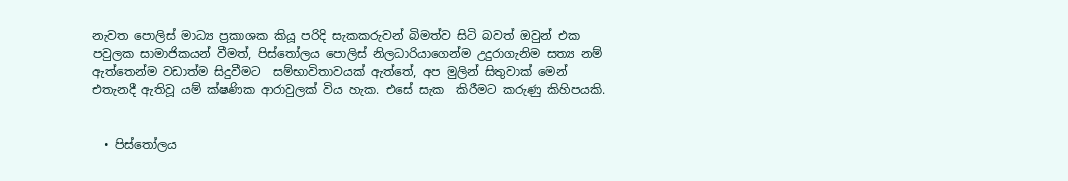නැවත පොලිස් මාධ්‍ය ප්‍රකාශක කියූ පරිදි සැකකරුවන් බිමත්ව සිටි බවත් ඔවුන් එක පවුලක සාමාජිකයන් වීමත්, පිස්තෝලය පොලිස් නිලධාරියාගෙන්ම උදුරාගැනිම සත්‍ය නම් ඇත්තෙන්ම වඩාත්ම සිදුවීමට  සම්භාවිතාවයක් ඇත්තේ, අප මුලින් සිතුවාක් මෙන්  එතැනදී ඇතිවූ යම් ක්ෂණික ආරාවුලක් විය හැක. එසේ සැක  කිරීමට කරුණු කිහිපයකි.


  • පිස්තෝලය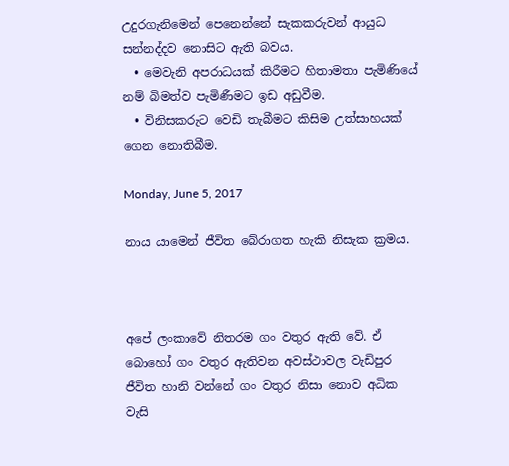උදුරගැනිමෙන් පෙනෙන්නේ සැකකරුවන් ආයුධ සන්නද්දව නොසිට ඇති බවය.
  • මෙවැනි අපරාධයක් කිරීමට හිතාමතා පැමිණියේ නම් බිමත්ව පැමිණීමට ඉඩ අඩුවීම.
  • විනිසකරුට වෙඩි තැබීමට කිසිම උත්සාහයක් ගෙන නොතිබීම.

Monday, June 5, 2017

නාය යාමෙන් ජීවිත බේරාගත හැකි නිසැක ක්‍රමය.



අපේ ලංකාවේ නිතරම ගං වතුර ඇති වේ. ඒ බොහෝ ගං වතුර ඇතිවන අවස්ථාවල වැඩිපුර ජීවිත හානි වන්නේ ගං වතුර නිසා නොව අධික වැසි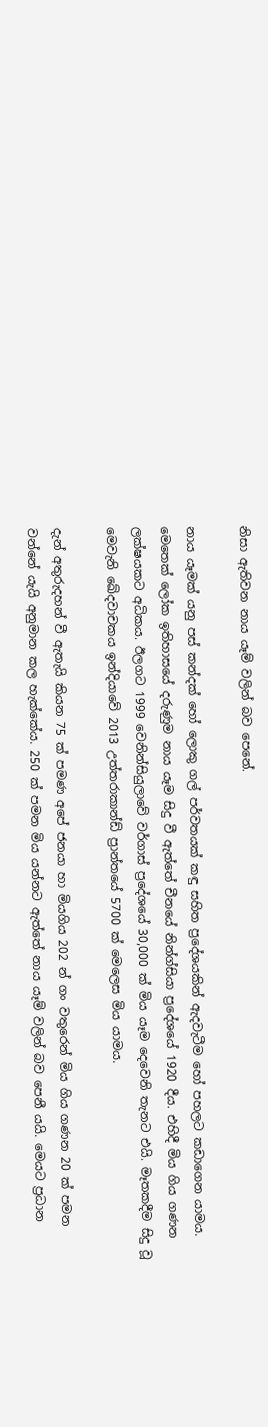නිසා ඇතිවන නාය යෑම් වලින් බව පෙනේ.

නාය යෑමක් යනු පස් කන්දක් හෝ ලොකු ගල් පර්වතයක් කඳු සහිත ප්‍රදේශයකින් ඇදවැටීම හෝ පහලට කඩාගෙන යාමය. මෙතෙක් ලෝක ඉතිහාසයේ දරුණුම නාය යෑම සිදු වී ඇත්තේ චීනයේ නින්ග්සියා ප්‍රදේශයේ 1920 දීය. එහිදී මිය ගිය ගණන ලක්ෂයකට අධිකය. ඊලගට 1999 වෙනින්සියුලාවේ වර්ගාස් ප්‍රදේශයේ 30,000 ක් මිය යෑම දෙවෙනි තැනට එයි. මෑතකදීම සිදු වූ මෙවැනි ඛේදවාචකය ඉන්දියාවේ 2013 උත්තරාකාන්ඩ් ප්‍රාන්තයේ 5700 ක් මෙලෙස මිය යාමය.

දැන් අතුරුදහන් වී ඇතැයි කියන 75 ක් පමණ අපේ ජනයා හා මියගිය 202 න් ගං වතුරෙන් මිය ගිය ගණන 20 ක් පමන වන්නේ යැයි අනුමාන කල හැක්කේය. 250 ක් පමන මිය යන්නට ඇත්තේ නාය යෑම් වලින් බව පෙනී යයි. මෙයට ප්‍රධාන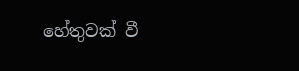හේතුවක් වී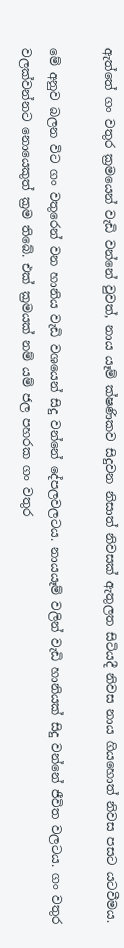ඇත්තේ ගං වතුර ක්‍රමයෙන් වැඩි වන්නේ වුවත්, නාය යෑම් ක්ෂණිකව සිදුවන නිසාත් නිවසක් ඇතුලත සිටියදී නිවස නාය ගියහොත් නිවස පසට යටවීමය.

මේ අනුව බලන විට ගං වතුරෙන් වන හානිය වැඩි වශයෙන් සිදු වන්නේ දේපලවලටය. නායයෑම් වලින් වැඩි හානියක් සිදු වන්නේ ජීවිත වලටය. ගං වතුර වලක්වන්නට නොයෙකුත් ක්‍රම තිබේ. එක් ක්‍රමයක් නම් යම් ජල පහරක ගං වතුර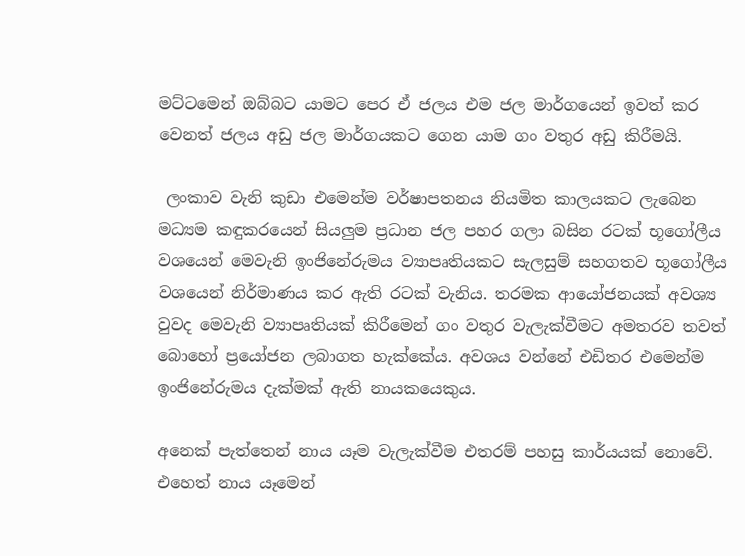මට්ටමෙන් ඔබ්බට යාමට පෙර ඒ ජලය එම ජල මාර්ගයෙන් ඉවත් කර වෙනත් ජලය අඩු ජල මාර්ගයකට ගෙන යාම ගං වතුර අඩු කිරීමයි.

 ලංකාව වැනි කුඩා එමෙන්ම වර්ෂාපතනය නියමිත කාලයකට ලැබෙන මධ්‍යම කඳුකරයෙන් සියලුම ප්‍රධාන ජල පහර ගලා බසින රටක් භූගෝලීය වශයෙන් මෙවැනි ඉංජිනේරුමය ව්‍යාපෘතියකට සැලසුම් සහගතව භූගෝලීය වශයෙන් නිර්මාණය කර ඇති රටක් වැනිය. තරමක ආයෝජනයක් අවශ්‍ය වුවද මෙවැනි ව්‍යාපෘතියක් කිරීමෙන් ගං වතුර වැලැක්වීමට අමතරව තවත් බොහෝ ප්‍රයෝජන ලබාගත හැක්කේය. අවශය වන්නේ එඩිතර එමෙන්ම ඉංජිනේරුමය දැක්මක් ඇති නායකයෙකුය.

අනෙක් පැත්තෙන් නාය යෑම වැලැක්වීම එතරම් පහසු කාර්යයක් නොවේ. එහෙත් නාය යෑමෙන්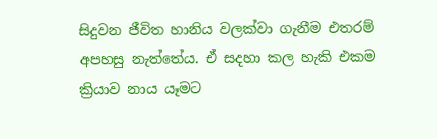සිදුවන ජීවිත හානිය වලක්වා ගැනීම එතරම් අපහසු නැත්තේය. ඒ සදහා කල හැකි එකම ක්‍රියාව නාය යෑමට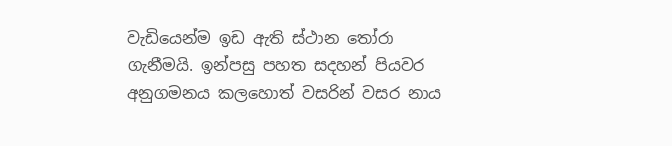වැඩියෙන්ම ඉඩ ඇති ස්ථාන තෝරා ගැනීමයි. ඉන්පසු පහත සදහන් පියවර අනුගමනය කලහොත් වසරින් වසර නාය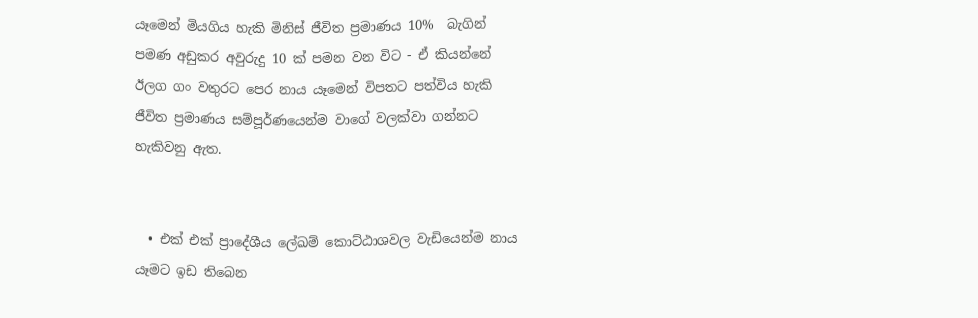යෑමෙන් මියගිය හැකි මිනිස් ජීවිත ප්‍රමාණය 10%  බැගින් පමණ අඩුකර අවුරුදු 10 ක් පමන වන විට - ඒ කියන්නේ ඊලග ගං වතුරට පෙර නාය යෑමෙන් විපතට පත්විය හැකි ජීවිත ප්‍රමාණය සම්පූර්ණයෙන්ම වාගේ වලක්වා ගන්නට හැකිවනු ඇත.


  • එක් එක් ප්‍රාදේශීය ලේඛම් කොට්ඨාශවල වැඩියෙන්ම නාය යෑමට ඉඩ තිබෙන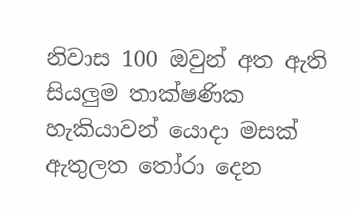නිවාස 100 ඔවුන් අත ඇති සියලුම තාක්ෂණික හැකියාවන් යොදා මසක් ඇතුලත තෝරා දෙන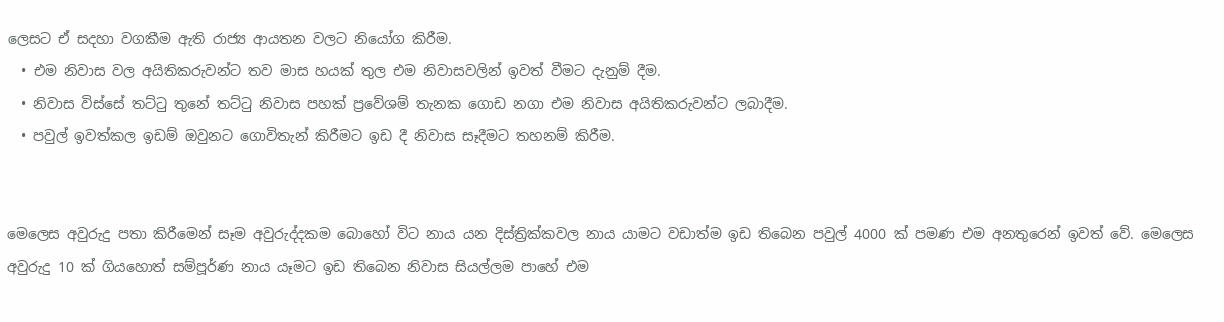ලෙසට ඒ සදහා වගකීම ඇති රාජ්‍ය ආයතන වලට නියෝග කිරීම.
  • එම නිවාස වල අයිතිකරුවන්ට තව මාස හයක් තුල එම නිවාසවලින් ඉවත් වීමට දැනුම් දීම.
  • නිවාස විස්සේ තට්ටු තුනේ තට්ටු නිවාස පහක් ප්‍රවේශම් තැනක ගොඩ නගා එම නිවාස අයිතිකරුවන්ට ලබාදීම.
  • පවුල් ඉවත්කල ඉඩම් ඔවුනට ගොවිතැන් කිරීමට ඉඩ දී නිවාස සෑදීමට තහනම් කිරීම.


මෙලෙස අවුරුදු පතා කිරීමෙන් සෑම අවුරුද්දකම බොහෝ විට නාය යන දිස්ත්‍රික්කවල නාය යාමට වඩාත්ම ඉඩ තිබෙන පවුල් 4000 ක් පමණ එම අනතුරෙන් ඉවත් වේ. මෙලෙස අවුරුදු 10 ක් ගියහොත් සම්පූර්ණ නාය යෑමට ඉඩ තිබෙන නිවාස සියල්ලම පාහේ එම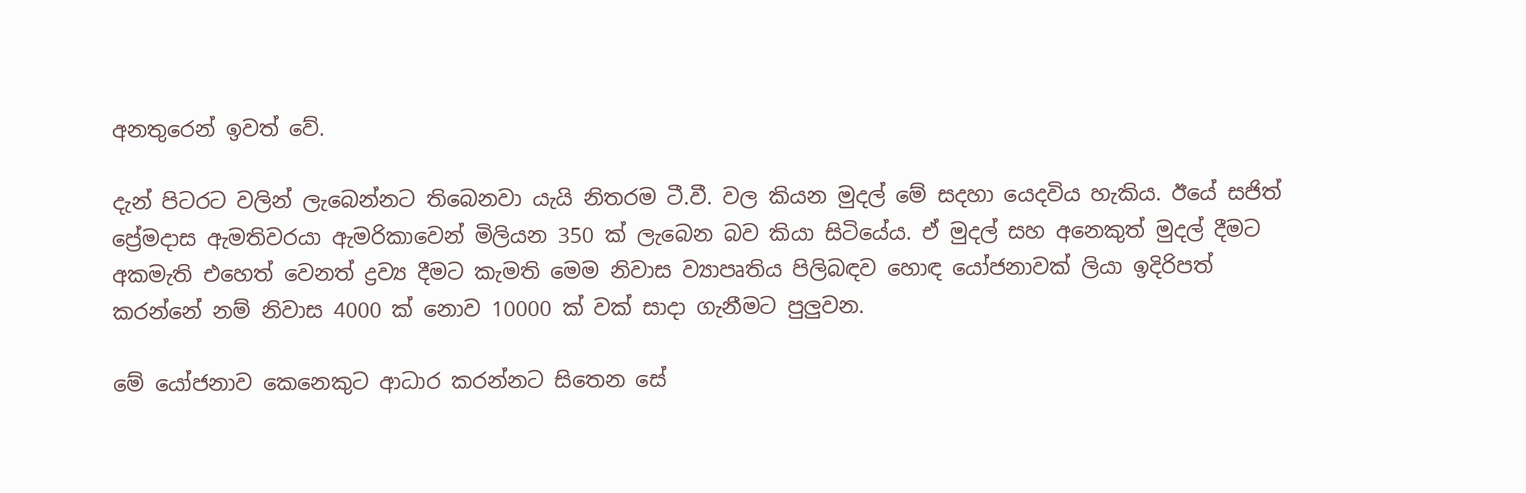අනතුරෙන් ඉවත් වේ.

දැන් පිටරට වලින් ලැබෙන්නට තිබෙනවා යැයි නිතරම ටී.වී. වල කියන මුදල් මේ සදහා යෙදවිය හැකිය. ඊයේ සජිත් ප්‍රේමදාස ඇමතිවරයා ඇමරිකාවෙන් මිලියන 350 ක් ලැබෙන බව කියා සිටියේය. ඒ මුදල් සහ අනෙකුත් මුදල් දීමට අකමැති එහෙත් වෙනත් ද්‍රව්‍ය දීමට කැමති මෙම නිවාස ව්‍යාපෘතිය පිලිබඳව හොඳ යෝජනාවක් ලියා ඉදිරිපත් කරන්නේ නම් නිවාස 4000 ක් නොව 10000 ක් වක් සාදා ගැනීමට පුලුවන.

මේ යෝජනාව කෙනෙකුට ආධාර කරන්නට සිතෙන සේ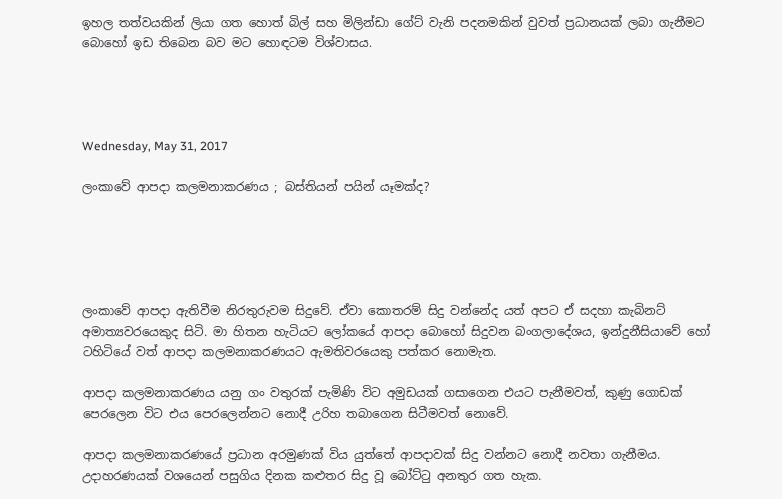ඉහල තත්වයකින් ලියා ගත හොත් බිල් සහ මිලින්ඩා ගේට් වැනි පදනමකින් වුවත් ප්‍රධානයක් ලබා ගැනීමට බොහෝ ඉඩ තිබෙන බව මට හොඳටම විශ්වාසය.




Wednesday, May 31, 2017

ලංකාවේ ආපදා කලමනාකරණය ; බස්තියන් පයින් යෑමක්ද?





ලංකාවේ ආපදා ඇතිවීම නිරතුරුවම සිදුවේ. ඒවා කොතරම් සිදු වන්නේද යත් අපට ඒ සදහා කැබිනට් අමාත්‍යවරයෙකුද සිටි. මා හිතන හැටියට ලෝකයේ ආපදා බොහෝ සිදුවන බංගලාදේශය, ඉන්දුනීසියාවේ හෝ ටහිටියේ වත් ආපදා කලමනාකරණයට ඇමතිවරයෙකු පත්කර නොමැත.

ආපදා කලමනාකරණය යනු ගං වතුරක් පැමිණි විට අමුඩයක් ගසාගෙන එයට පැනීමවත්, කුණු ගොඩක් පෙරලෙන විට එය පෙරලෙන්නට නොදී උරිහ තබාගෙන සිටීමවත් නොවේ.

ආපදා කලමනාකරණයේ ප්‍රධාන අරමුණක් විය යුත්තේ ආපදාවක් සිදු වන්නට නොදී නවතා ගැනීමය. උදාහරණයක් වශයෙන් පසුගිය දිනක කළුතර සිදු වූ බෝට්ටු අනතුර ගත හැක.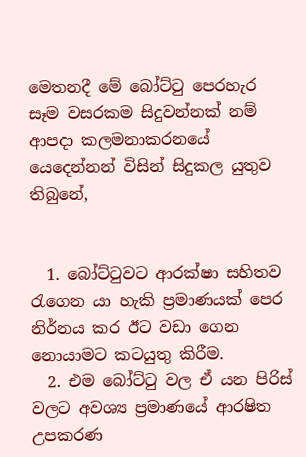මෙතනදී මේ බෝට්ටු පෙරහැර සෑම වසරකම සිදුවන්නක් නම් ආපදා කලමනාකරනයේ යෙදෙන්නන් විසින් සිදුකල යුතුව තිබුනේ,


  1. බෝට්ටුවට ආරක්ෂා සහිතව රැගෙන යා හැකි ප්‍රමාණයක් පෙර නිර්නය කර ඊට වඩා ගෙන නොයාමට කටයුතු කිරීම.
  2. එම බෝට්ටු වල ඒ යන පිරිස් වලට අවශ්‍ය ප්‍රමාණයේ ආරෂිත උපකරණ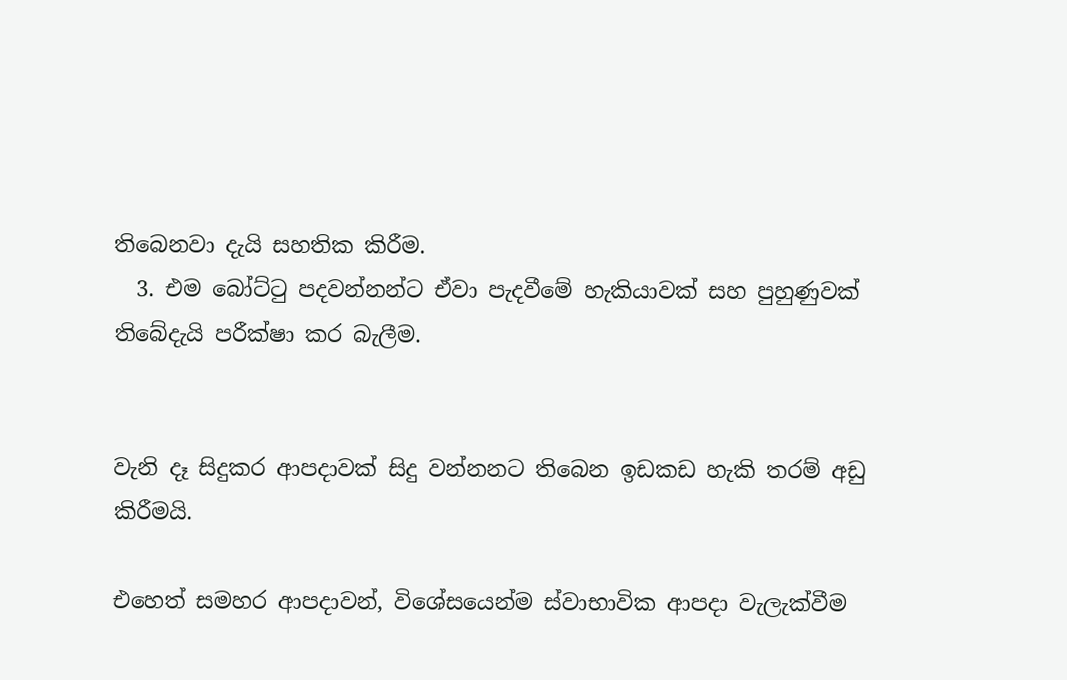තිබෙනවා දැයි සහතික කිරීම.
  3. එම බෝට්ටු පදවන්නන්ට ඒවා පැදවීමේ හැකියාවක් සහ පුහුණුවක් තිබේදැයි පරීක්ෂා කර බැලීම.


වැනි දෑ සිදුකර ආපදාවක් සිදු වන්නනට තිබෙන ඉඩකඩ හැකි තරම් අඩු කිරීමයි.

එහෙත් සමහර ආපදාවන්, විශේසයෙන්ම ස්වාභාවික ආපදා වැලැක්වීම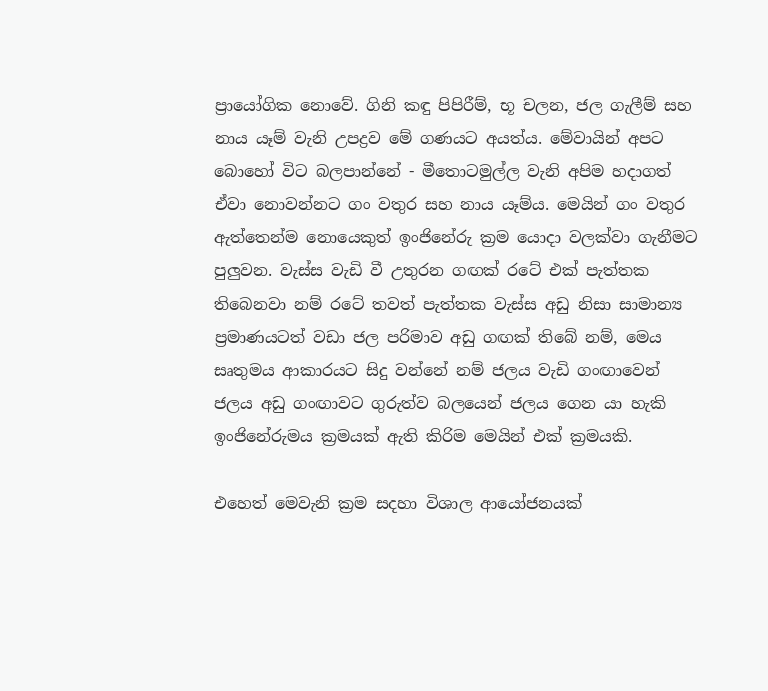ප්‍රායෝගික නොවේ. ගිනි කඳු පිපිරීම්, භූ චලන, ජල ගැලීම් සහ නාය යෑම් වැනි උපද්‍රව මේ ගණයට අයත්ය. මේවායින් අපට බොහෝ විට බලපාන්නේ - මීතොටමුල්ල වැනි අපිම හදාගත් ඒවා නොවන්නට ගං වතුර සහ නාය යෑම්ය. මෙයින් ගං වතුර ඇත්තෙන්ම නොයෙකුත් ඉංජිනේරු ක්‍රම යොදා වලක්වා ගැනීමට පුලුවන. වැස්ස වැඩි වී උතුරන ගඟක් රටේ එක් පැත්තක තිබෙනවා නම් රටේ තවත් පැත්තක වැස්ස අඩු නිසා සාමාන්‍ය ප්‍රමාණයටත් වඩා ජල පරිමාව අඩු ගඟක් තිබේ නම්, මෙය සෘතුමය ආකාරයට සිදු වන්නේ නම් ජලය වැඩි ගංඟාවෙන් ජලය අඩු ගංඟාවට ගුරුත්ව බලයෙන් ජලය ගෙන යා හැකි ඉංජිනේරුමය ක්‍රමයක් ඇති කිරිම මෙයින් එක් ක්‍රමයකි.

එහෙත් මෙවැනි ක්‍රම සදහා විශාල ආයෝජනයක්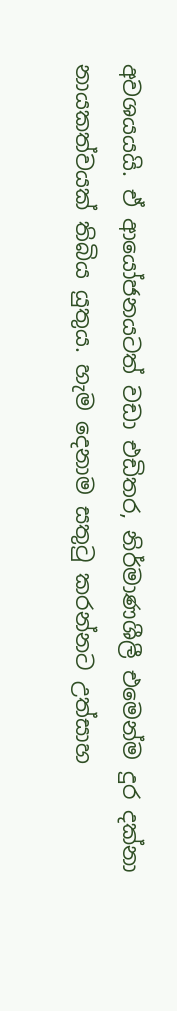අවශයයයි. ඒ ආයෝජනයටත් වඩා එඩිතර, නිර්මාණශීලී එමෙන්ම දුර දක්නා නායකත්වයක් තිබිය යුතුය. හැම දෙනාම සතුටු කරන්නට උත්සාහ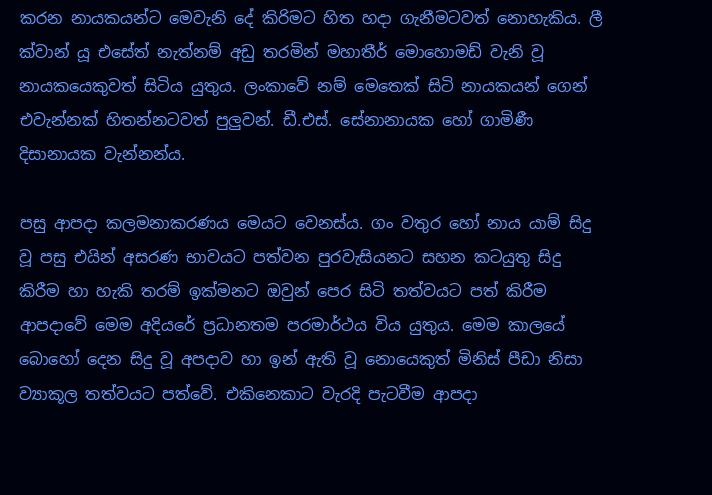කරන නායකයන්ට මෙවැනි දේ කිරිමට හිත හදා ගැනීමටවත් නොහැකිය. ලී ක්වාන් යූ එසේත් නැත්නම් අඩු තරමින් මහාතීර් මොහොමඩ් වැනි වූ නායකයෙකුවත් සිටිය යුතුය. ලංකාවේ නම් මෙතෙක් සිටි නායකයන් ගෙන් එවැන්නක් හිතන්නටවත් පුලුවන්. ඩී.එස්. සේනානායක හෝ ගාමිණී දිසානායක වැන්නන්ය.

පසු ආපදා කලමනාකරණය මෙයට වෙනස්ය. ගං වතුර හෝ නාය යාම් සිදු වූ පසු එයින් අසරණ භාවයට පත්වන පුරවැසියනට සහන කටයුතු සිදු කිරීම හා හැකි තරම් ඉක්මනට ඔවුන් පෙර සිටි තත්වයට පත් කිරීම ආපදාවේ මෙම අදියරේ ප්‍රධානතම පරමාර්ථය විය යුතුය. මෙම කාලයේ බොහෝ දෙන සිදු වූ අපදාව හා ඉන් ඇති වූ නොයෙකුත් මිනිස් පීඩා නිසා ව්‍යාකූල තත්වයට පත්වේ. එකිනෙකාට වැරදි පැටවීම ආපදා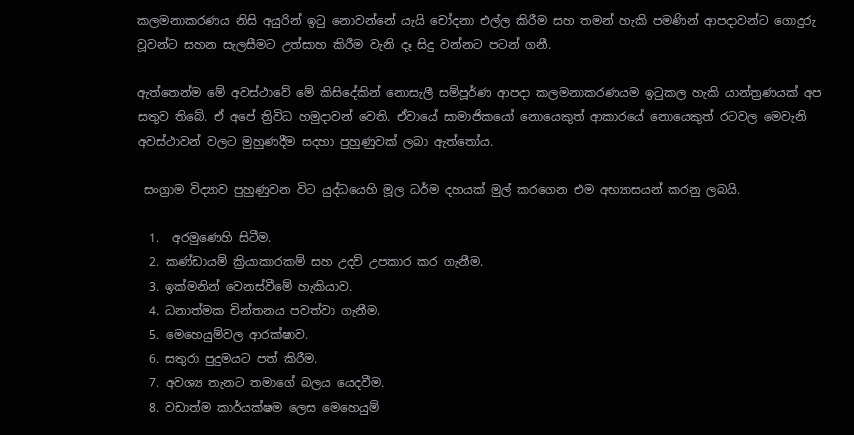කලමනාකරණය නිසි අයුරින් ඉටු නොවන්නේ යැයි චෝදනා එල්ල කිරීම සහ තමන් හැකි පමණින් ආපදාවන්ට ගොදුරු වූවන්ට සහන සැලසීමට උත්සාහ කිරීම වැනි දෑ සිදු වන්නට පටන් ගනී.

ඇත්තෙන්ම මේ අවස්ථාවේ මේ කිසිදේකින් නොසැලී සම්පූර්ණ ආපදා කලමනාකරණයම ඉටුකල හැකි යාන්ත්‍රණයක් අප සතුව තිබේ. ඒ අපේ ත්‍රිවිධ හමුදාවන් වෙති. ඒවායේ සාමාජිකයෝ නොයෙකුත් ආකාරයේ නොයෙකුත් රටවල මෙවැනි අවස්ථාවන් වලට මුහුණදීම සදහා පුහුණුවක් ලබා ඇත්තෝය.

 සංග්‍රාම විද්‍යාව පුහුණුවන විට යුද්ධයෙහි මූල ධර්ම දහයක් මුල් කරගෙන එම අභ්‍යාසයන් කරනු ලබයි.

  1.  අරමුණෙහි සිටීම.
  2. කණ්ඩායම් ක්‍රියාකාරකම් සහ උදව් උපකාර කර ගැනීම.
  3. ඉක්මනින් වෙනස්වීමේ හැකියාව.
  4. ධනාත්මක චින්තනය පවත්වා ගැනීම.
  5. මෙහෙයුම්වල ආරක්ෂාව.
  6. සතුරා පුදුමයට පත් කිරීම.
  7. අවශ්‍ය තැනට තමාගේ බලය යෙදවීම.
  8. වඩාත්ම කාර්යක්ෂම ලෙස මෙහෙයුම්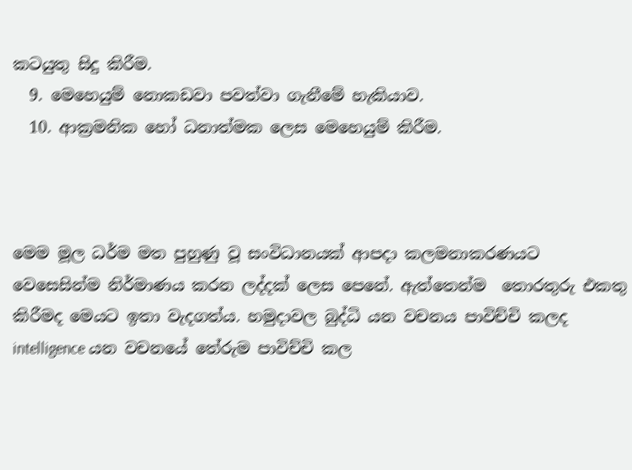කටයුතු සිදු කිරීම.
  9. මෙහෙයුම් නොකඩවා පවත්වා ගැනීමේ හැකියාව.
  10. ආක්‍රමනික හෝ ධනාත්මක ලෙස මෙහෙයුම් කිරීම.



මෙම මූල ධර්ම මත පුහුණු වූ සංවිධානයක් ආපදා කලමනාකරණයට වෙසෙසින්ම නිර්මාණය කරන ලද්දක් ලෙස පෙනේ. ඇත්තෙන්ම  තොරතුරු එකතු කිරීමද මෙයට ඉතා වැදගත්ය. හමුදාවල බුද්ධි යන වචනය පාවිච්චි කලද intelligence යන වචනයේ තේරුම පාවිච්චි කල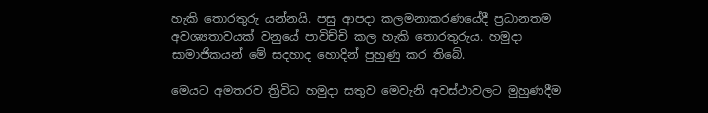හැකි තොරතුරු යන්නයි. පසු ආපදා කලමනාකරණයේදී ප්‍රධානතම අවශ්‍යතාවයක් වනුයේ පාවිච්චි කල හැකි තොරතුරුය. හමුදා සාමාජිකයන් මේ සදහාද හොදින් පුහුණු කර තිබේ.

මෙයට අමතරව ත්‍රිවිධ හමුදා සතුව මෙවැනි අවස්ථාවලට මුහුණදීම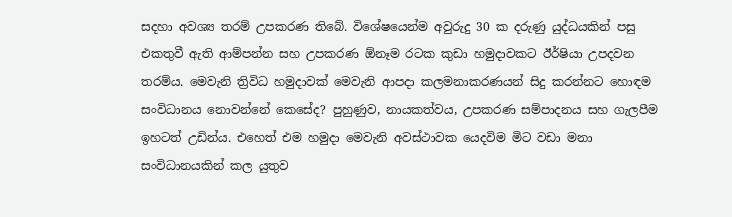සදහා අවශ්‍ය තරම් උපකරණ තිබේ. විශේෂයෙන්ම අවුරුදු 30 ක දරුණු යුද්ධයකින් පසු එකතුවී ඇති ආම්පන්න සහ උපකරණ ඕනෑම රටක කුඩා හමුදාවකට ඊර්ෂියා උපදවන තරම්ය. මෙවැනි ත්‍රිවිධ හමුදාවක් මෙවැනි ආපදා කලමනාකරණයන් සිදු කරන්නට හොඳම සංවිධානය නොවන්නේ කෙසේද? පුහුණුව, නායකත්වය, උපකරණ සම්පාදනය සහ ගැලපීම ඉහටත් උඩින්ය. එහෙත් එම හමුදා මෙවැනි අවස්ථාවක යෙදවිම මිට වඩා මනා සංවිධානයකින් කල යුතුව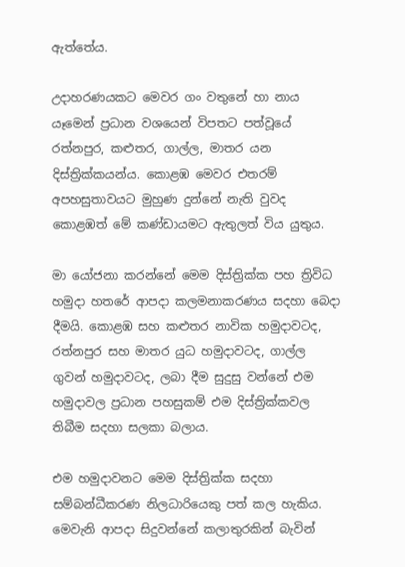ඇත්තේය.

උදාහරණයකට මෙවර ගං වතුනේ හා නාය යෑමෙන් ප්‍රධාන වශයෙන් විපතට පත්වූයේ රත්නපුර, කළුතර, ගාල්ල, මාතර යන දිස්ත්‍රික්කයන්ය. කොළඹ මෙවර එතරම් අපහසුතාවයට මුහුණ දුන්නේ නැති වුවද කොළඹත් මේ කණ්ඩායමට ඇතුලත් විය යුතුය.

මා යෝජනා කරන්නේ මෙම දිස්ත්‍රික්ක පහ ත්‍රිවිධ හමුදා හතරේ ආපදා කලමනාකරණය සදහා බෙදා දීමයි. කොළඹ සහ කළුතර නාවික හමුදාවටද, රත්නපුර සහ මාතර යුධ හමුදාවටද, ගාල්ල ගුවන් හමුදාවටද, ලබා දීම සුදුසු වන්නේ එම හමුදාවල ප්‍රධාන පහසුකම් එම දිස්ත්‍රික්කවල තිබීම සදහා සලකා බලාය.

එම හමුදාවනට මෙම දිස්ත්‍රික්ක සදහා සම්බන්ධීකරණ නිලධාරියෙකු පත් කල හැකිය. මෙවැනි ආපදා සිදුවන්නේ කලාතුරකින් බැවින්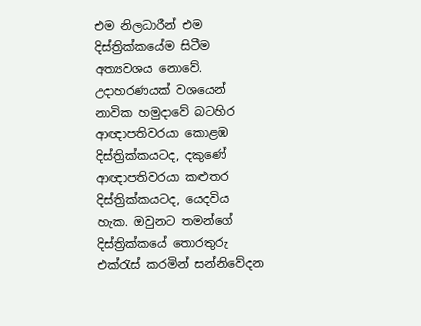එම නිලධාරීන් එම දිස්ත්‍රික්කයේම සිටීම අත්‍යවශය නොවේ. උදාහරණයක් වශයෙන් නාවික හමුදාවේ බටහිර ආඥාපතිවරයා කොළඹ දිස්ත්‍රික්කයටද, දකුණේ ආඥාපතිවරයා කළුතර දිස්ත්‍රික්කයටද, යෙදවිය හැක. ඔවුනට තමන්ගේ දිස්ත්‍රික්කයේ තොරතුරු එක්රැස් කරමින් සන්නිවේදන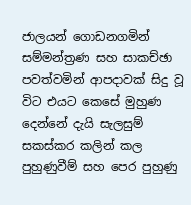ජාලයන් ගොඩනගමින් සම්මන්ත්‍රණ සහ සාකච්ඡා පවත්වමින් ආපදාවක් සිදු වූ විට එයට කෙසේ මුහුණ දෙන්නේ දැයි සැලසුම් සකස්කර කලින් කල පුහුණුවීම් සහ පෙර පුහුණු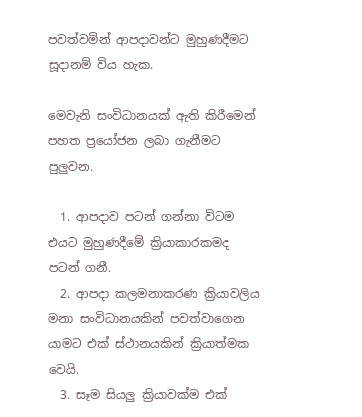පවත්වමින් ආපදාවන්ට මුහුණදීමට සූදානම් විය හැක.

මෙවැනි සංවිධානයක් ඇති කිරීමෙන් පහත ප්‍රයෝජන ලබා ගැනීමට පුලුවන.

  1. ආපදාව පටන් ගන්නා විටම එයට මුහුණදීමේ ක්‍රියාකාරකමද පටන් ගනී.
  2. ආපදා කලමනාකරණ ක්‍රියාවලිය මනා සංවිධානයකින් පවත්වාගෙන යාමට එක් ස්ථානයකින් ක්‍රියාත්මක වෙයි.
  3. සෑම සියලු ක්‍රියාවක්ම එක්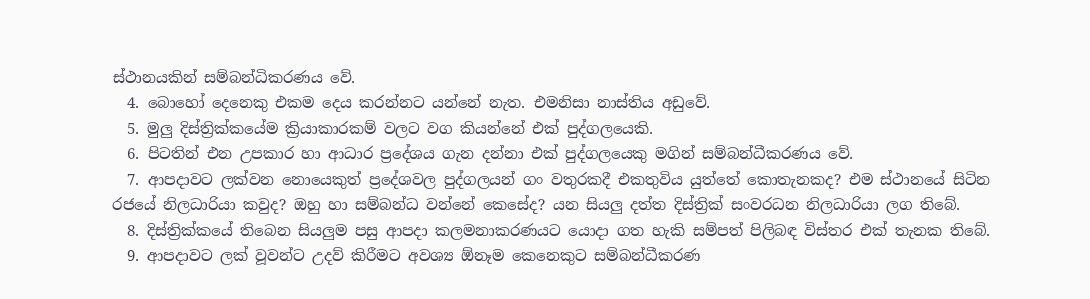ස්ථානයකින් සම්බන්ධිකරණය වේ.
  4. බොහෝ දෙනෙකු එකම දෙය කරන්නට යන්නේ නැත. එමනිසා නාස්තිය අඩුවේ.
  5. මුලු දිස්ත්‍රික්කයේම ක්‍රියාකාරකම් වලට වග කියන්නේ එක් පුද්ගලයෙකි.
  6. පිටතින් එන උපකාර හා ආධාර ප්‍රදේශය ගැන දන්නා එක් පුද්ගලයෙකු මගින් සම්බන්ධීකරණය වේ.
  7. ආපදාවට ලක්වන නොයෙකුත් ප්‍රදේශවල පුද්ගලයන් ගං වතුරකදී එකතුවිය යුත්තේ කොතැනකද? එම ස්ථානයේ සිටින රජයේ නිලධාරියා කවුද? ඔහු හා සම්බන්ධ වන්නේ කෙසේද? යන සියලු දත්ත දිස්ත්‍රික් සංවරධන නිලධාරියා ලග තිබේ.
  8. දිස්ත්‍රික්කයේ තිබෙන සියලුම පසු ආපදා කලමනාකරණයට යොදා ගත හැකි සම්පත් පිලිබඳ විස්තර එක් තැනක තිබේ.
  9. ආපදාවට ලක් වූවන්ට උදව් කිරීමට අවශ්‍ය ඕනෑම කෙනෙකුට සම්බන්ධීකරණ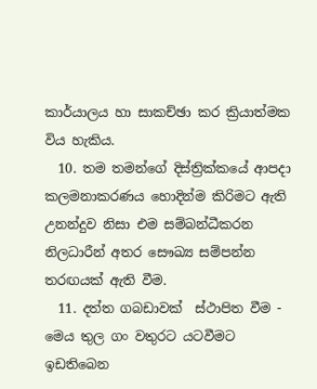කාර්යාලය හා සාකච්ඡා කර ක්‍රියාත්මක විය හැකිය.
  10. තම තමන්ගේ දිස්ත්‍රික්කයේ ආපදා කලමනාකරණය හොදින්ම කිරිමට ඇති උනන්දුව නිසා එම සම්බන්ධීකරන නිලධාරීන් අතර සෞඛ්‍ය සම්පන්න තරඟයක් ඇති වීම.
  11. දත්ත ගබඩාවක්  ස්ථාපිත වීම - මෙය තුල ගං වතුරට යටවීමට ඉඩතිබෙන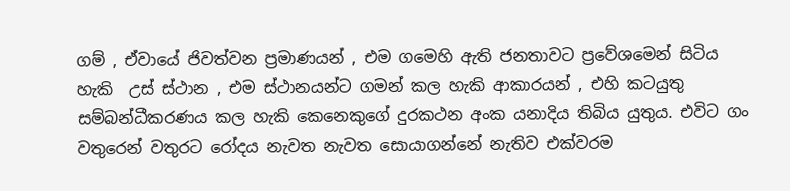ගම් , ඒවායේ ජිවත්වන ප්‍රමාණයන් , එම ගමෙහි ඇති ජනතාවට ප්‍රවේශමෙන් සිටිය හැකි  උස් ස්ථාන , එම ස්ථානයන්ට ගමන් කල හැකි ආකාරයන් , එහි කටයුතු සම්බන්ධීකරණය කල හැකි කෙනෙකුගේ දුරකථන අංක යනාදිය තිබිය යුතුය. එවිට ගං වතුරෙන් වතුරට රෝදය නැවත නැවත සොයාගන්නේ නැතිව එක්වරම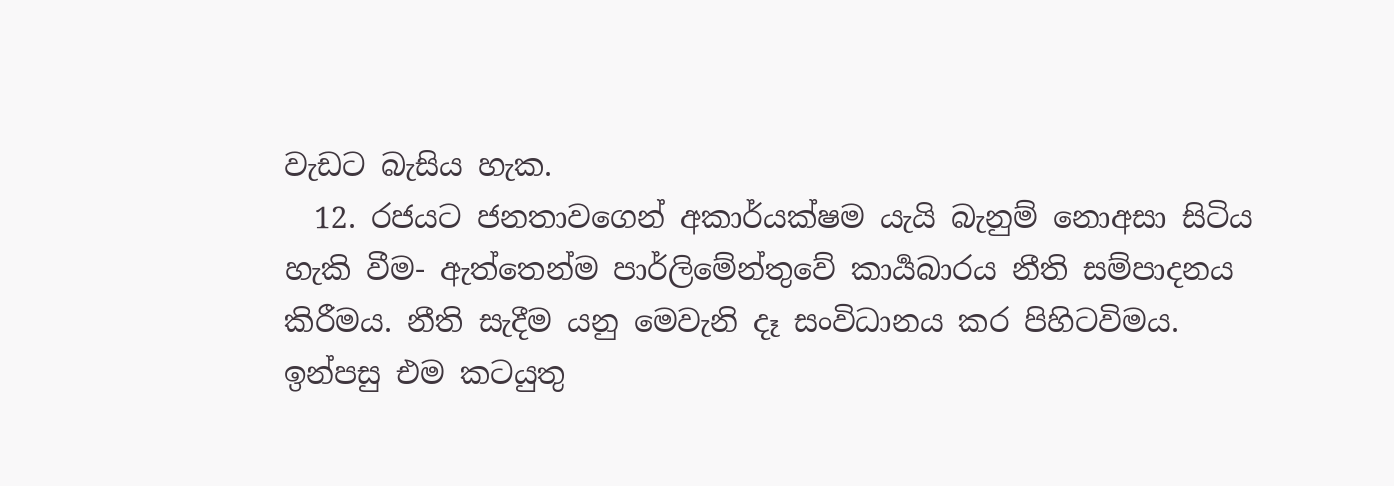වැඩට බැසිය හැක.
  12. රජයට ජනතාවගෙන් අකාර්යක්ෂම යැයි බැනුම් නොඅසා සිටිය හැකි වීම- ඇත්තෙන්ම පාර්ලිමේන්තුවේ කාර්‍යබාරය නීති සම්පාදනය කිරීමය. නීති සැදීම යනු මෙවැනි දෑ සංවිධානය කර පිහිටවිමය. ඉන්පසු එම කටයුතු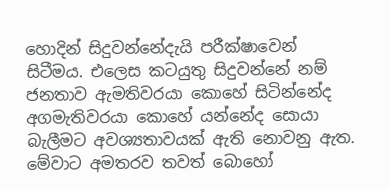හොදින් සිදුවන්නේදැයි පරීක්ෂාවෙන් සිටීමය. එලෙස කටයුතු සිදුවන්නේ නම් ජනතාව ඇමතිවරයා කොහේ සිටින්නේද අගමැතිවරයා කොහේ යන්නේද සොයා බැලීමට අවශ්‍යතාවයක් ඇති නොවනු ඇත.
මේවාට අමතරව තවත් බොහෝ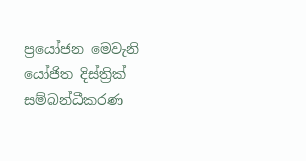ප්‍රයෝජන මෙවැනි යෝජිත දිස්ත්‍රික් සම්බන්ධීකරණ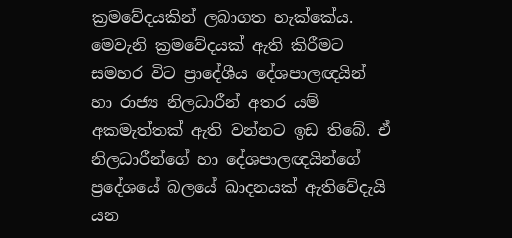ක්‍රමවේදයකින් ලබාගත හැක්කේය. මෙවැනි ක්‍රමවේදයක් ඇති කිරීමට සමහර විට ප්‍රාදේශීය දේශපාලඥයින් හා රාජ්‍ය නිලධාරීන් අතර යම් අකමැත්තක් ඇති වන්නට ඉඩ තිබේ. ඒ නිලධාරීන්ගේ හා දේශපාලඥයින්ගේ ප්‍රදේශයේ බලයේ ඛාදනයක් ඇතිවේදැයි යන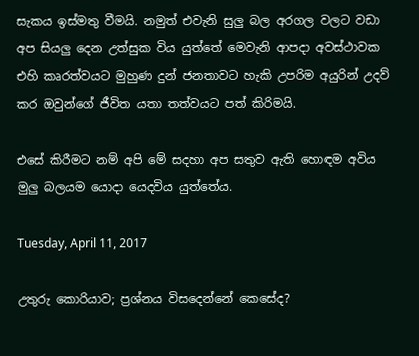සැකය ඉස්මතු වීමයි. නමුත් එවැනි සුලු බල අරගල වලට වඩා අප සියලු දෙන උත්සුක විය යුත්තේ මෙවැනි ආපදා අවස්ථාවක එහි කෘරත්වයට මුහුණ දුන් ජනතාවට හැකි උපරිම අයුරින් උදව් කර ඔවුන්ගේ ජීවිත යතා තත්වයට පත් කිරිමයි.

එසේ කිරීමට නම් අපි මේ සදහා අප සතුව ඇති හොඳම අවිය මුලු බලයම යොදා යෙදවිය යුත්තේය.

Tuesday, April 11, 2017

උතුරු කොරියාව; ප්‍රශ්නය විසදෙන්නේ කෙසේද?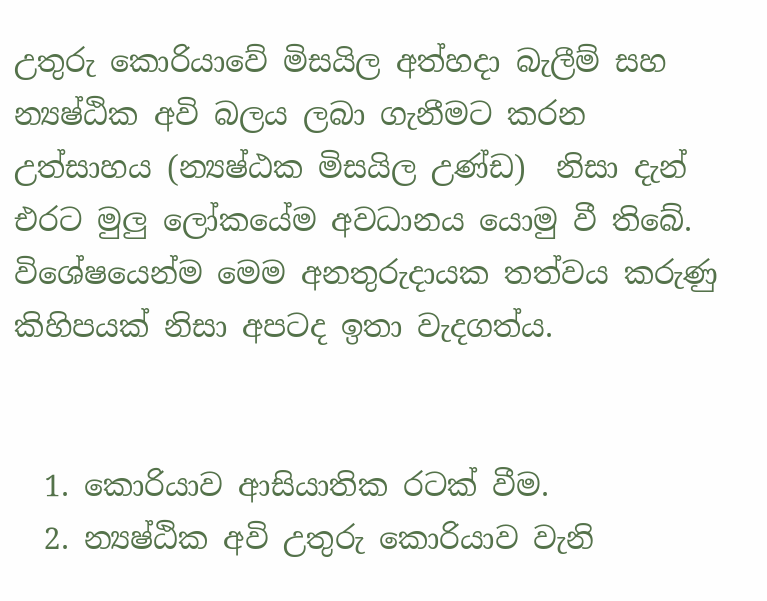උතුරු කොරියාවේ මිසයිල අත්හදා බැලීම් සහ න්‍යෂ්ඨික අවි බලය ලබා ගැනීමට කරන උත්සාහය (න්‍යෂ්ඨක මිසයිල උණ්ඩ)  නිසා දැන් එරට මුලු ලෝකයේම අවධානය යොමු වී තිබේ. විශේෂයෙන්ම මෙම අනතුරුදායක තත්වය කරුණු කිහිපයක් නිසා අපටද ඉතා වැදගත්ය.


  1. කොරියාව ආසියාතික රටක් වීම.
  2. න්‍යෂ්ඨික අවි උතුරු කොරියාව වැනි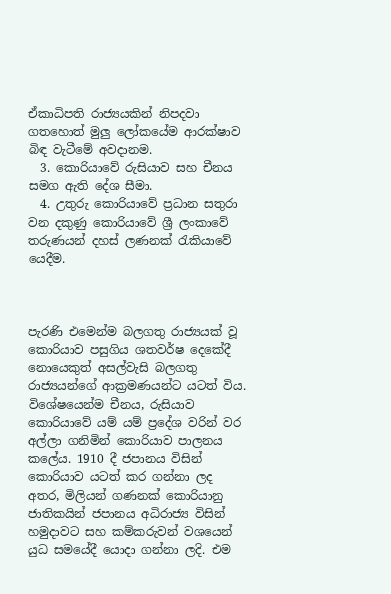ඒකාධිපති රාජ්‍යයකින් නිපදවා ගතහොත් මුලු ලෝකයේම ආරක්ෂාව බිඳ වැටීමේ අවදානම.
  3. කොරියාවේ රුසියාව සහ චීනය සමග ඇති දේශ සීමා.
  4. උතුරු කොරියාවේ ප්‍රධාන සතුරා වන දකුණු කොරියාවේ ශ්‍රී ලංකාවේ තරුණයන් දහස් ලණනක් රැකියාවේ යෙදීම.



පැරණි එමෙන්ම බලගතු රාජ්‍යයක් වූ කොරියාව පසුගිය ශතවර්ෂ දෙකේදී නොයෙකුත් අසල්වැසි බලගතු රාජ්‍යයන්ගේ ආක්‍රමණයන්ට යටත් විය. විශේෂයෙන්ම චීනය, රුසියාව කොරියාවේ යම් යම් ප්‍රදේශ වරින් වර අල්ලා ගනිමින් කොරියාව පාලනය කලේය. 1910 දී ජපානය විසින් කොරියාව යටත් කර ගන්නා ලද අතර, මිලියන් ගණනක් කොරියානු ජාතිකයින් ජපානය අධිරාජ්‍ය විසින් හමුදාවට සහ කම්කරුවන් වශයෙන් යුධ සමයේදී යොදා ගන්නා ලදි. එම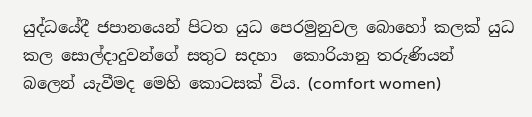යුද්ධයේදී ජපානයෙන් පිටත යුධ පෙරමුනුවල බොහෝ කලක් යුධ කල සොල්දාදුවන්ගේ සතුට සදහා  කොරියානු තරුණියන් බලෙන් යැවීමද මෙහි කොටසක් විය. (comfort women)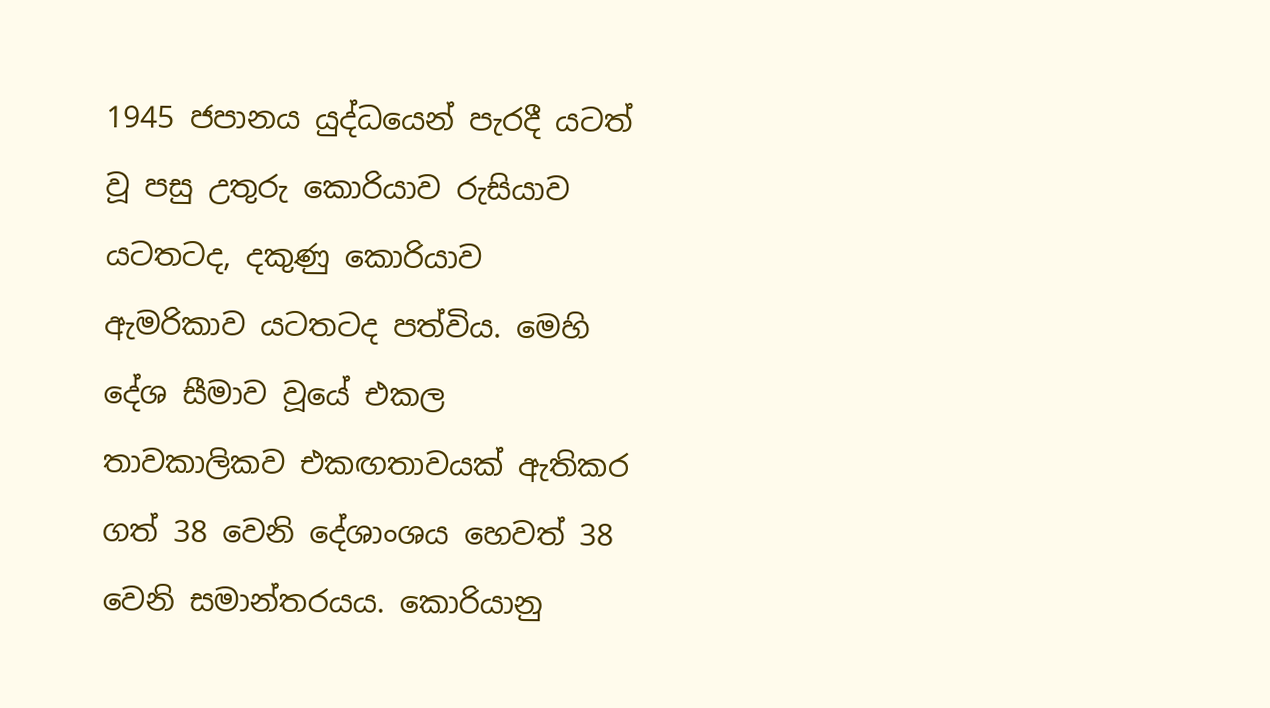1945 ජපානය යුද්ධයෙන් පැරදී යටත් වූ පසු උතුරු කොරියාව රුසියාව යටතටද, දකුණු කොරියාව ඇමරිකාව යටතටද පත්විය. මෙහි දේශ සීමාව වූයේ එකල තාවකාලිකව එකඟතාවයක් ඇතිකර ගත් 38 වෙනි දේශාංශය හෙවත් 38 වෙනි සමාන්තරයය. කොරියානු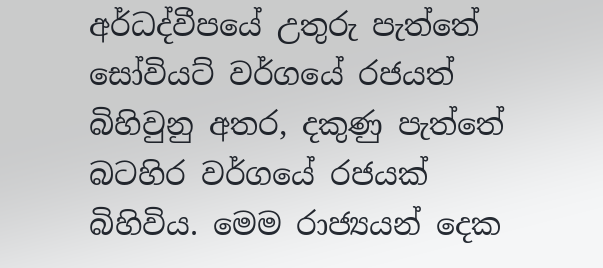අර්ධද්වීපයේ උතුරු පැත්තේ සෝවියට් වර්ගයේ රජයත් බිහිවුනු අතර, දකුණු පැත්තේ බටහිර වර්ගයේ රජයක් බිහිවිය. මෙම රාජ්‍යයන් දෙක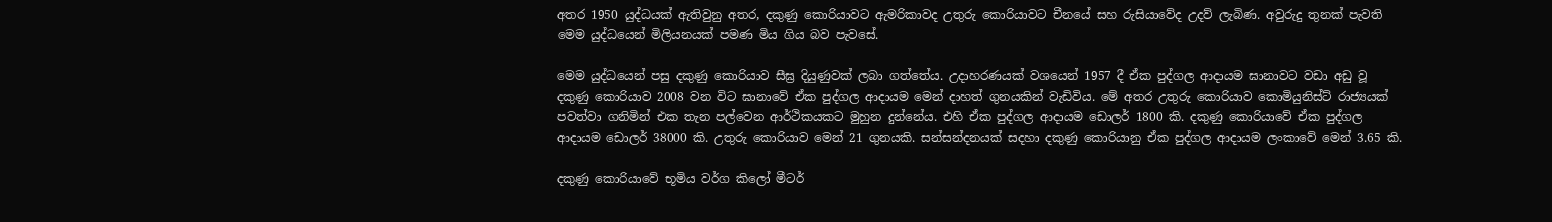අතර 1950 යුද්ධයක් ඇතිවුනු අතර, දකුණු කොරියාවට ඇමරිකාවද උතුරු කොරියාවට චීනයේ සහ රුසියාවේද උදව් ලැබිණ. අවුරුදු තුනක් පැවති මෙම යුද්ධයෙන් මිලියනයක් පමණ මිය ගිය බව පැවසේ.

මෙම යුද්ධයෙන් පසු දකුණු කොරියාව සීඝ්‍ර දියුණුවක් ලබා ගත්තේය. උදාහරණයක් වශයෙන් 1957 දී ඒක පුද්ගල ආදායම ඝානාවට වඩා අඩු වූ දකුණු කොරියාව 2008 වන විට ඝානාවේ ඒක පුද්ගල ආදායම මෙන් දාහත් ගුනයකින් වැඩිවිය. මේ අතර උතුරු කොරියාව කොමියුනිස්ට් රාජ්‍යයක් පවත්වා ගනිමින් එක තැන පල්වෙන ආර්ථිකයකට මුහුන දුන්නේය. එහි ඒක පුද්ගල ආදායම ඩොලර් 1800 කි. දකුණු කොරියාවේ ඒක පුද්ගල ආදායම ඩොලර් 38000 කි. උතුරු කොරියාව මෙන් 21 ගුනයකි. සන්සන්දනයක් සදහා දකුණු කොරියානු ඒක පුද්ගල ආදායම ලංකාවේ මෙන් 3.65 කි.

දකුණු කොරියාවේ භූමිය වර්ග කිලෝ මීටර්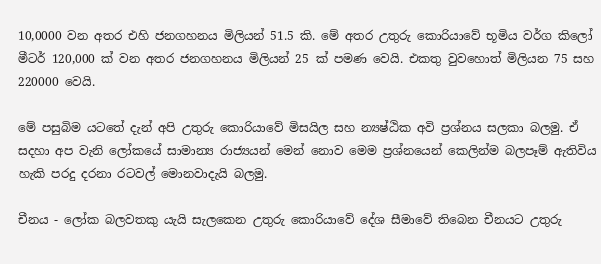10,0000 වන අතර එහි ජනගහනය මිලියන් 51.5 කි. මේ අතර උතුරු කොරියාවේ භූමිය වර්ග කිලෝ මීටර් 120,000 ක් වන අතර ජනගහනය මිලියන් 25 ක් පමණ වෙයි. එකතු වුවහොත් මිලියන 75 සහ 220000 වෙයි.

මේ පසුබිම යටතේ දැන් අපි උතුරු කොරියාවේ මිසයිල සහ න්‍යෂ්ඨික අවි ප්‍රශ්නය සලකා බලමු. ඒ සදහා අප වැනි ලෝකයේ සාමාන්‍ය රාජ්‍යයන් මෙන් නොව මෙම ප්‍රශ්නයෙන් කෙලින්ම බලපෑම් ඇතිවිය හැකි පරදු දරනා රටවල් මොනවාදැයි බලමු.

චීනය - ලෝක බලවතකු යැයි සැලකෙන උතුරු කොරියාවේ දේශ සීමාවේ තිබෙන චීනයට උතුරු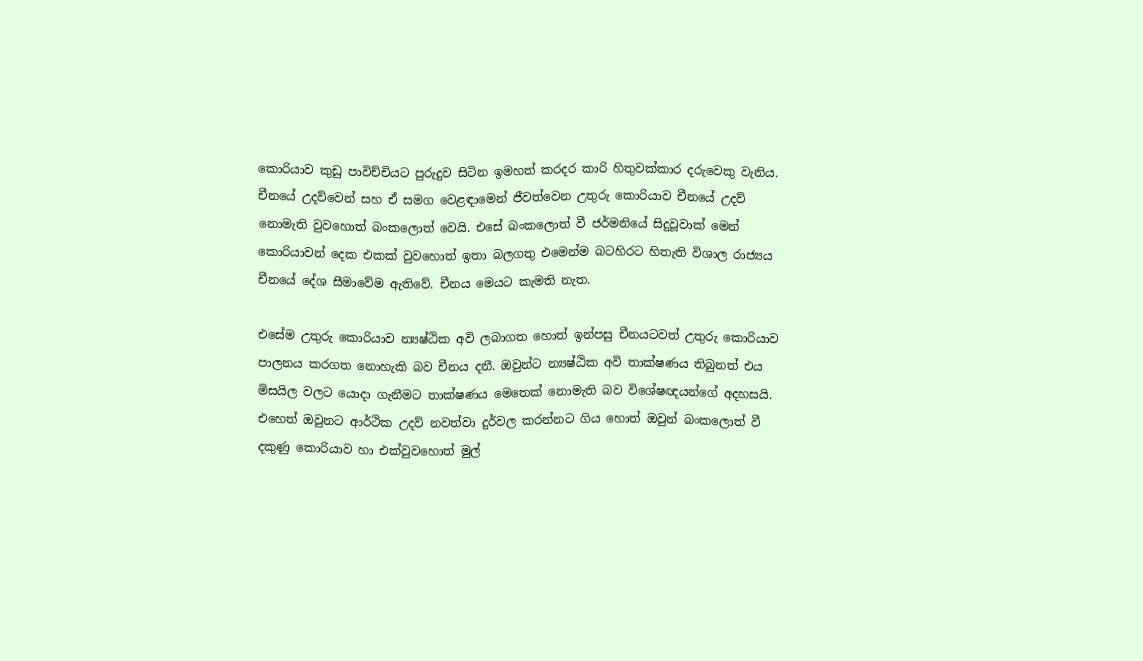කොරියාව කුඩු පාවිච්චියට පුරුදුව සිටින ඉමහත් කරදර කාරි හිතුවක්කාර දරුවෙකු වැනිය. චීනයේ උදව්වෙන් සහ ඒ සමග වෙළඳාමෙන් ජීවත්වෙන උතුරු කොරියාව චීනයේ උදව් නොමැති වුවහොත් බංකලොත් වෙයි. එසේ බංකලොත් වී ජර්මනියේ සිදුවූවාක් මෙන් කොරියාවන් දෙක එකක් වුවහොත් ඉතා බලගතු එමෙන්ම බටහිරට හිතැති විශාල රාජ්‍යය චීනයේ දේශ සීමාවේම ඇතිවේ. චීනය මෙයට කැමති නැත.

එසේම උතුරු කොරියාව න්‍යෂ්ඨික අවි ලබාගත හොත් ඉන්පසු චීනයටවත් උතුරු කොරියාව පාලනය කරගත නොහැකි බව චීනය දනී. ඔවුන්ට න්‍යෂ්ඨික අවි තාක්ෂණය තිබුනත් එය මිසයිල වලට යොදා ගැනීමට තාක්ෂණය මෙතෙක් නොමැති බව විශේෂඥයන්ගේ අදහසයි.  එහෙත් ඔවුනට ආර්ථික උදව් නවත්වා දුර්වල කරන්නට ගිය හොත් ඔවුන් බංකලොත් වී දකුණු කොරියාව හා එක්වුවහොත් මුල්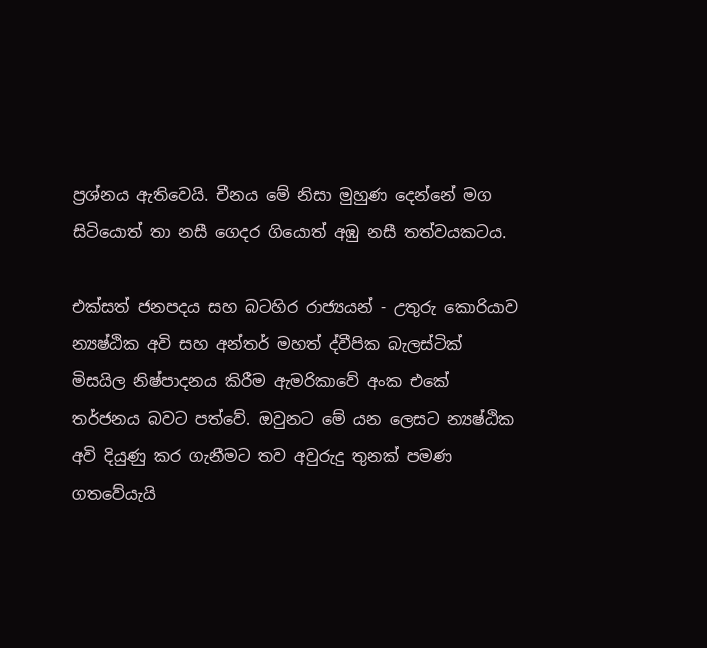ප්‍රශ්නය ඇතිවෙයි. චීනය මේ නිසා මුහුණ දෙන්නේ මග සිටියොත් තා නසී ගෙදර ගියොත් අඹු නසී තත්වයකටය.

එක්සත් ජනපදය සහ බටහිර රාජ්‍යයන් - උතුරු කොරියාව න්‍යෂ්ඨික අවි සහ අන්තර් මහත් ද්වීපික බැලස්ටික් මිසයිල නිෂ්පාදනය කිරීම ඇමරිකාවේ අංක එකේ තර්ජනය බවට පත්වේ. ඔවුනට මේ යන ලෙසට න්‍යෂ්ඨික අවි දියුණු කර ගැනීමට තව අවුරුදු තුනක් පමණ ගතවේයැයි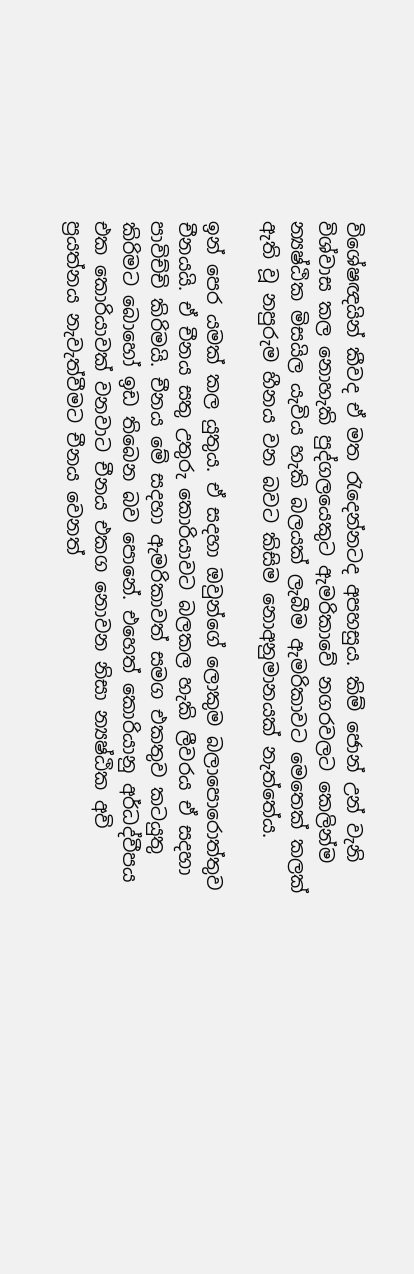විශේෂඥයින් කීවද ඒ මත රැදෙන්නටද අපහසුය. කිම් ජොන් උන් වැනි විශ්වාස කල නොහැකි පුද්ගලයෙකුට ඇමරිකාවේ නගරවලට කෙලින්ම න්‍යෂ්ඨික මිසයිල යැවිය හැකි බලයක් ලැබීම ඇමරිකාවට මෙතෙක් කලක් ඇති වූ නපුරුම හීනය වන බවට කිසිම නොඅනුමානයක් නැත්තේය.

ඉන් පෙර යමක් කල යුතුය. ඒ සදහා ඔවුන්ගේ ලොකුම බලාපොරොත්තුව චීනයයි. ඒ චීනය සතු උතුරු කොරියාවට බලකල හැකි ලීවරය ඒ සදහා පාවිච්චි කිරිමයි. චීනය මේ සදහා ඇමරිකාවත් සමග එකතුව කටයුතු කිරිමට බොහෝ ඉඩ තිබෙන බව පොනේ. එහෙත් කොරියානු අර්ධද්වීපය එක කොරියාවක් වනවාට චීනය එකග නොවන නිසා න්‍යෂ්ඨික අවි ප්‍රයත්නය නැවැත්වීමට චීනය වෙනත්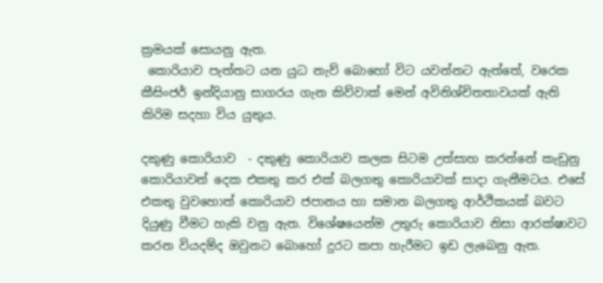ක්‍රමයක් සොයනු ඇත.
 කොරියාව පැත්තට යන යුධ නැව් බොහෝ විට යවන්නට ඇත්තේ, වරෙක කීසිංජර් ඉන්දියානු සාගරය ගැන කිව්වාක් මෙන් අවිනිශ්චිතතාවයක් ඇති කිරිම සදහා විය යුතුය.

දකුණු කොරියාව  - දකුණු කොරියාව කලක සිටම උත්සාහ කරන්නේ කැඩුනු කොරියාවන් දෙක එකතු කර එක් බලගතු කොරියාවක් සාදා ගැනීමටය. එසේ එකතු වුවහොත් කොරියාව ජපානය හා සමාන බලගතු ආර්ථිකයක් බවට දියුණු වීමට හැකි වනු ඇත. විශේෂයෙන්ම උතුරු කොරියාව නිසා ආරක්ෂාවට කරන වියදම්ද ඔවුනට බොහෝ දුරට කපා හැරීමට ඉඩ ලැබෙනු ඇත.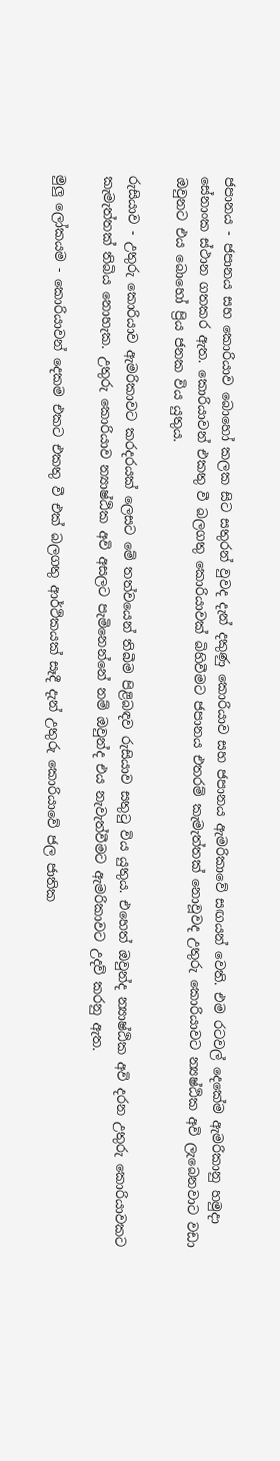ජපානය - ජපානය සහ කොරියාව බොහෝ කලක සිට සතුරන් වුවද දැන් දකුණු කොරියාව සහ ජපානය ඇමරිකාවේ සඟයන් වෙති. එම රටවල් දෙකේම ඇමරිකානු හමුදා සේනාංක ස්ථාන ගතකර ඇත. කොරියාවන් එකතු වී බලගතු කොරියාවක් බිහිවීමට ජපානය එතරම් කැමැත්තක් නොවූවද උතුරු කොරියාවට න්‍යෂ්ඨික අවි ලැබෙනවාට වඩා ඔවුනට එය බොහෝ ප්‍රිය ජනක විය යුතුය.

රුසියාව - උතුරු කොරියාව ඇමරිකාවට කරදරයක් ලෙසට මේ තත්වයෙන් තිබීම පිළිබඳව රුසියාව සතුටු විය යුතුය. එහෙත් ඔවුන්ද න්‍යාෂ්ඨික අවි දරන උතුරු කොරියාවකට කැමැත්තක් තිබිය නොහැක. උතුරු කොරියාව න්‍යාෂ්ඨික අවි අසලට පැමිනෙන්නේ නම් ඔවුන්ද එය නැවැත්වීමට ඇමරිකාවට උදව් කරනු ඇත.

මුලු ලෝකයම - කොරියාවන් දෙකම එකට එකතු වී එක් බලගතු ආර්ථිකයක් සෑදී දැන් උතුරු කොරියාවේ ජල ජාතික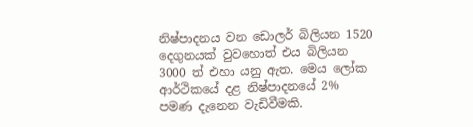නිෂ්පාදනය වන ඩොලර් බිලියන 1520 දෙගුනයක් වුවහොත් එය බිලියන 3000 ත් එහා යනු ඇත. මෙය ලෝක ආර්ථිකයේ දළ නිෂ්පාදනයේ 2% පමණ දැනෙන වැඩිවීමකි.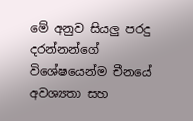මේ අනුව සියලු පරදු දරන්නන්ගේ විශේෂයෙන්ම චීනයේ අවශ්‍යතා සහ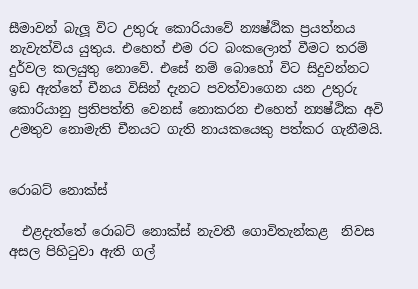සීමාවන් බැලූ විට උතුරු කොරියාවේ න්‍යෂ්ඨික ප්‍රයත්නය නැවැත්විය යුතුය. එහෙත් එම රට බංකලොත් වීමට තරම් දුර්වල කලයුතු නොවේ. එසේ නම් බොහෝ විට සිදුවන්නට ඉඩ ඇත්තේ චීනය විසින් දැනට පවත්වාගෙන යන උතුරු කොරියානු ප්‍රතිපත්ති වෙනස් නොකරන එහෙත් න්‍යෂ්ඨික අවි උමතුව නොමැති චීනයට ගැති නායකයෙකු පත්කර ගැනීමයි.


රොබට් නොක්ස්

  එළදැත්තේ රොබට් නොක්ස් නැවතී ගොවිතැන්කළ  නිවස අසල පිහිටුවා ඇති ගල්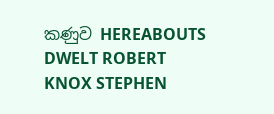කණුව HEREABOUTS DWELT ROBERT KNOX STEPHEN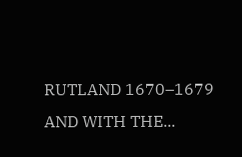RUTLAND 1670–1679 AND WITH THE...